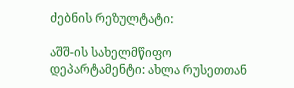ძებნის რეზულტატი:

აშშ-ის სახელმწიფო დეპარტამენტი: ახლა რუსეთთან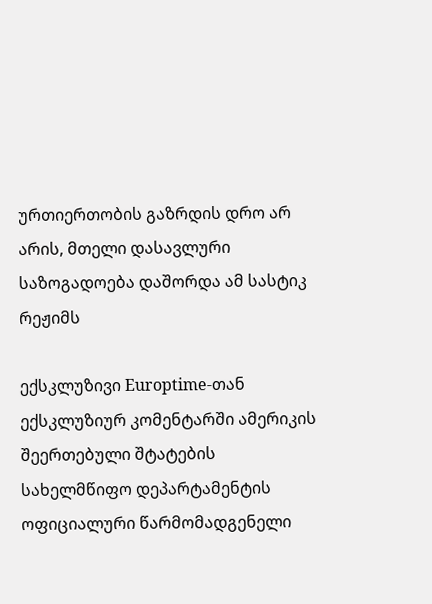ურთიერთობის გაზრდის დრო არ არის, მთელი დასავლური საზოგადოება დაშორდა ამ სასტიკ რეჟიმს

ექსკლუზივი Europtime-თან ექსკლუზიურ კომენტარში ამერიკის შეერთებული შტატების სახელმწიფო დეპარტამენტის ოფიციალური წარმომადგენელი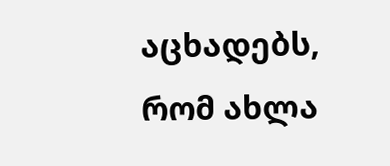აცხადებს, რომ ახლა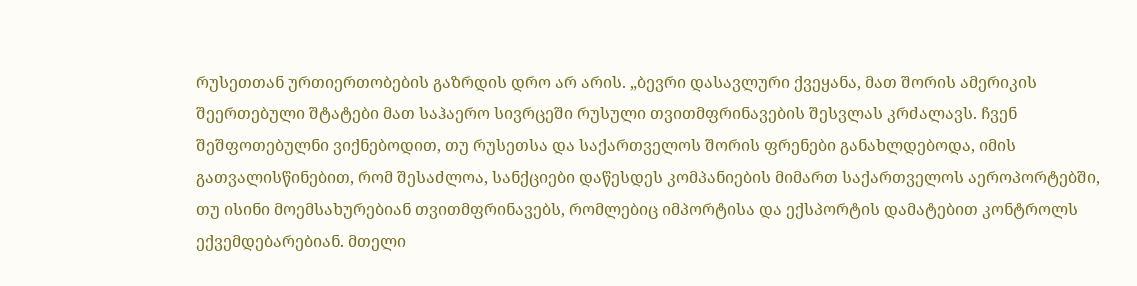რუსეთთან ურთიერთობების გაზრდის დრო არ არის. „ბევრი დასავლური ქვეყანა, მათ შორის ამერიკის შეერთებული შტატები მათ საჰაერო სივრცეში რუსული თვითმფრინავების შესვლას კრძალავს. ჩვენ შეშფოთებულნი ვიქნებოდით, თუ რუსეთსა და საქართველოს შორის ფრენები განახლდებოდა, იმის გათვალისწინებით, რომ შესაძლოა, სანქციები დაწესდეს კომპანიების მიმართ საქართველოს აეროპორტებში, თუ ისინი მოემსახურებიან თვითმფრინავებს, რომლებიც იმპორტისა და ექსპორტის დამატებით კონტროლს ექვემდებარებიან. მთელი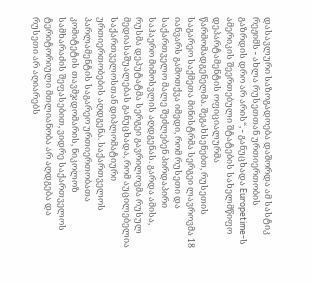დასავლური საზოგადოება დაშორდა ამ სასტიკ რეჟიმს - ახლა რუსეთთან ურთიერთობის გაზრდის დრო არ არის“, - განუცხადა Europetime-ს ამერიკის შეერთებული შტატების სახელმწიფო დეპარტამენტის ოფიციალურმა წარმომადგენელმა. შეგახსენებთ, რუსეთის საგარეო საქმეთა მინისტრმა სერგეი ლავროვმა 18 იანვარს გამოთქვა იმედი, რომ რუსეთი და საქართველო მალე შეძლებენ პირდაპირი საჰაერო მიმოსვლის აღდგენას. გარდა ამისა, რუსმა დეპუტატმა სერგეი გავრილოვმა რუსულ მედიასაშუალებას განუცხადა, რომ აუცილებელია საქართველოსთან დიპლომატიური ურთიერთობების აღდგენა. საქართველოს პარლამენტის საგარეო ურთიერთობათა კომიტეტის თავმჯდომარის, ნიკოლოზ სამხარაძის შეფასებით, ვიდრე საქართველოს ტერიტორიული მთლიანობა არ აღდგება და რუსეთი არ აღიარებს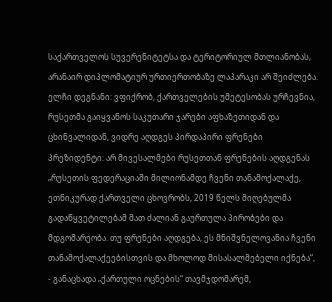საქართველოს სუვერენიტეტსა და ტერიტორიულ მთლიანობას, არანაირ დიპლომატიურ ურთიერთობაზე ლაპარაკი არ შეიძლება. ელჩი დეგნანი: ვფიქრობ, ქართველების უმეტესობას ურჩევნია, რუსეთმა გაიყვანოს საკუთარი ჯარები აფხაზეთიდან და ცხინვალიდან, ვიდრე აღდგეს პირდაპირი ფრენები პრეზიდენტი: არ მივესალმები რუსეთთან ფრენების აღდგენას „რუსეთის ფედერაციაში მილიონამდე ჩვენი თანამოქალაქე, ეთნიკურად ქართველი ცხოვრობს, 2019 წელს მიღებულმა გადაწყვეტილებამ მათ ძალიან გაურთულა პირობები და მდგომარეობა. თუ ფრენები აღდგება, ეს მნიშვნელოვანია ჩვენი თანამოქალაქეებისთვის და მხოლოდ მისასალმებელი იქნება“, - განაცხადა „ქართული ოცნების“ თავმჯდომარემ,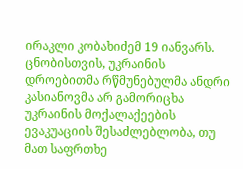ირაკლი კობახიძემ 19 იანვარს.  ცნობისთვის, უკრაინის დროებითმა რწმუნებულმა ანდრი კასიანოვმა არ გამორიცხა უკრაინის მოქალაქეების ევაკუაციის შესაძლებლობა, თუ მათ საფრთხე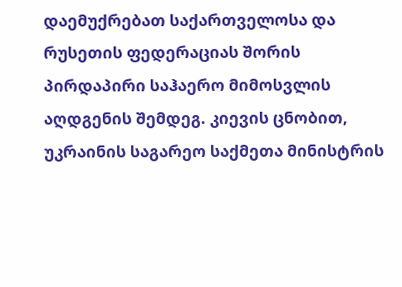დაემუქრებათ საქართველოსა და რუსეთის ფედერაციას შორის პირდაპირი საჰაერო მიმოსვლის აღდგენის შემდეგ. კიევის ცნობით, უკრაინის საგარეო საქმეთა მინისტრის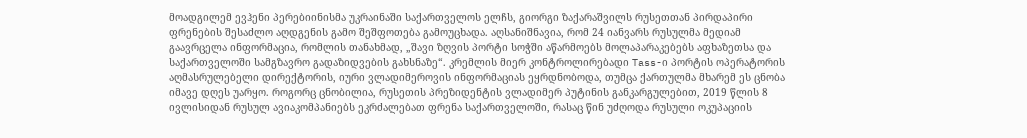მოადგილემ ევჰენი პერებიინისმა უკრაინაში საქართველოს ელჩს, გიორგი ზაქარაშვილს რუსეთთან პირდაპირი ფრენების შესაძლო აღდგენის გამო შეშფოთება გამოუცხადა. აღსანიშნავია, რომ 24 იანვარს რუსულმა მედიამ გაავრცელა ინფორმაცია, რომლის თანახმად, „შავი ზღვის პორტი სოჭში აწარმოებს მოლაპარაკებებს აფხაზეთსა და საქართველოში სამგზავრო გადაზიდვების გახსნაზე“. კრემლის მიერ კონტროლირებადი Tass-ი პორტის ოპერატორის აღმასრულებელი დირექტორის, იური ვლადიმეროვის ინფორმაციას ეყრდნობოდა, თუმცა ქართულმა მხარემ ეს ცნობა იმავე დღეს უარყო. როგორც ცნობილია, რუსეთის პრეზიდენტის ვლადიმერ პუტინის განკარგულებით, 2019 წლის 8 ივლისიდან რუსულ ავიაკომპანიებს ეკრძალებათ ფრენა საქართველოში, რასაც წინ უძღოდა რუსული ოკუპაციის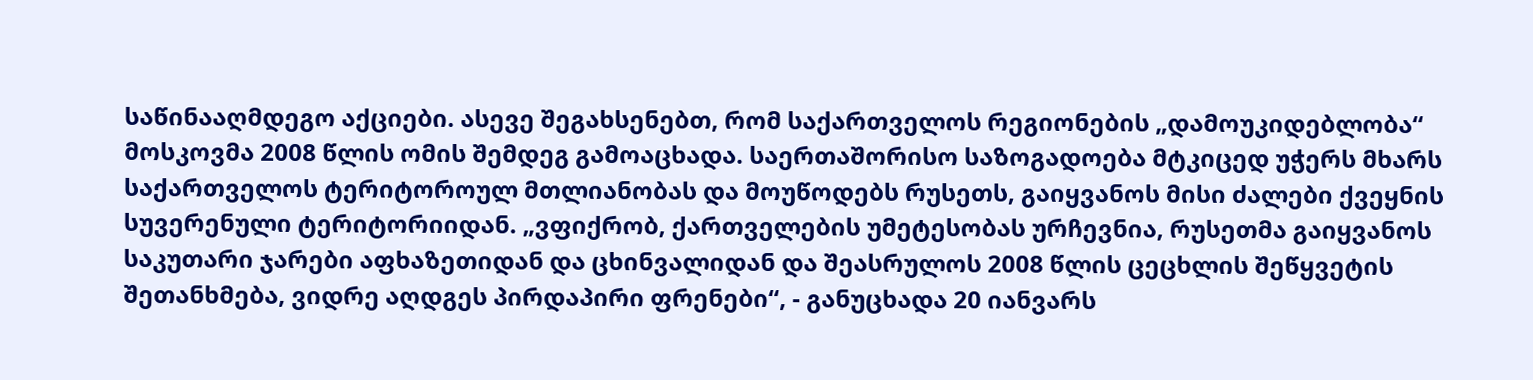საწინააღმდეგო აქციები. ასევე შეგახსენებთ, რომ საქართველოს რეგიონების „დამოუკიდებლობა“ მოსკოვმა 2008 წლის ომის შემდეგ გამოაცხადა. საერთაშორისო საზოგადოება მტკიცედ უჭერს მხარს საქართველოს ტერიტოროულ მთლიანობას და მოუწოდებს რუსეთს, გაიყვანოს მისი ძალები ქვეყნის სუვერენული ტერიტორიიდან. „ვფიქრობ, ქართველების უმეტესობას ურჩევნია, რუსეთმა გაიყვანოს საკუთარი ჯარები აფხაზეთიდან და ცხინვალიდან და შეასრულოს 2008 წლის ცეცხლის შეწყვეტის შეთანხმება, ვიდრე აღდგეს პირდაპირი ფრენები“, - განუცხადა 20 იანვარს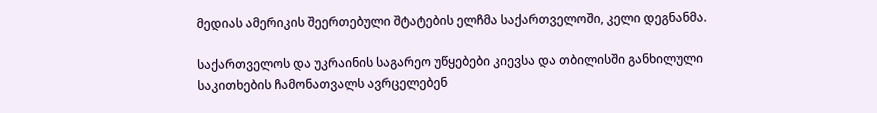მედიას ამერიკის შეერთებული შტატების ელჩმა საქართველოში, კელი დეგნანმა.

საქართველოს და უკრაინის საგარეო უწყებები კიევსა და თბილისში განხილული საკითხების ჩამონათვალს ავრცელებენ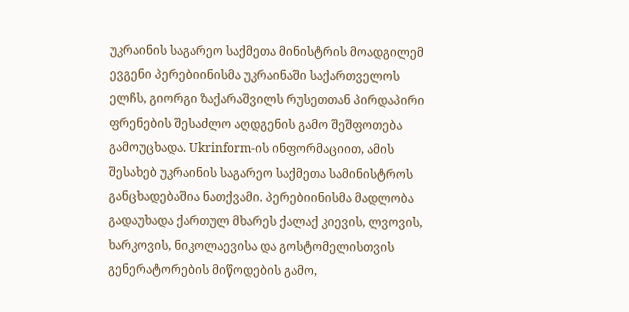უკრაინის საგარეო საქმეთა მინისტრის მოადგილემ ევგენი პერებიინისმა უკრაინაში საქართველოს ელჩს, გიორგი ზაქარაშვილს რუსეთთან პირდაპირი ფრენების შესაძლო აღდგენის გამო შეშფოთება გამოუცხადა. Ukrinform-ის ინფორმაციით, ამის შესახებ უკრაინის საგარეო საქმეთა სამინისტროს განცხადებაშია ნათქვამი. პერებიინისმა მადლობა გადაუხადა ქართულ მხარეს ქალაქ კიევის, ლვოვის, ხარკოვის, ნიკოლაევისა და გოსტომელისთვის გენერატორების მიწოდების გამო,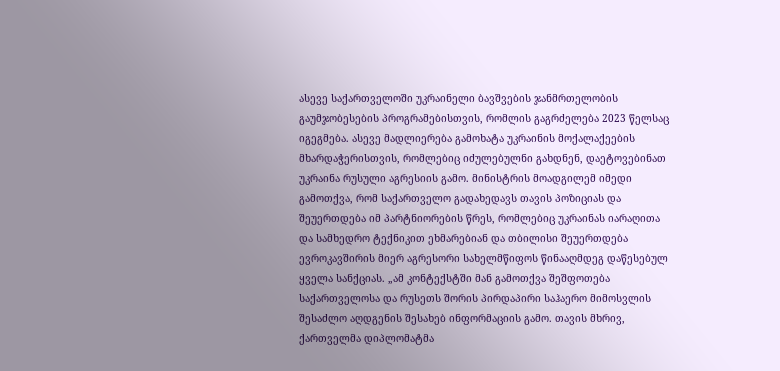ასევე საქართველოში უკრაინელი ბავშვების ჯანმრთელობის გაუმჯობესების პროგრამებისთვის, რომლის გაგრძელება 2023 წელსაც იგეგმება. ასევე მადლიერება გამოხატა უკრაინის მოქალაქეების მხარდაჭერისთვის, რომლებიც იძულებულნი გახდნენ, დაეტოვებინათ უკრაინა რუსული აგრესიის გამო. მინისტრის მოადგილემ იმედი გამოთქვა, რომ საქართველო გადახედავს თავის პოზიციას და შეუერთდება იმ პარტნიორების წრეს, რომლებიც უკრაინას იარაღითა და სამხედრო ტექნიკით ეხმარებიან და თბილისი შეუერთდება ევროკავშირის მიერ აგრესორი სახელმწიფოს წინააღმდეგ დაწესებულ ყველა სანქციას. „ამ კონტექსტში მან გამოთქვა შეშფოთება საქართველოსა და რუსეთს შორის პირდაპირი საჰაერო მიმოსვლის შესაძლო აღდგენის შესახებ ინფორმაციის გამო. თავის მხრივ, ქართველმა დიპლომატმა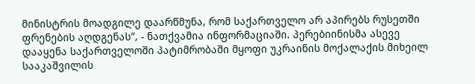მინისტრის მოადგილე დაარწმუნა, რომ საქართველო არ აპირებს რუსეთში ფრენების აღდგენას“, - ნათქვამია ინფორმაციაში. პერებიინისმა ასევე დააყენა საქართველოში პატიმრობაში მყოფი უკრაინის მოქალაქის მიხეილ სააკაშვილის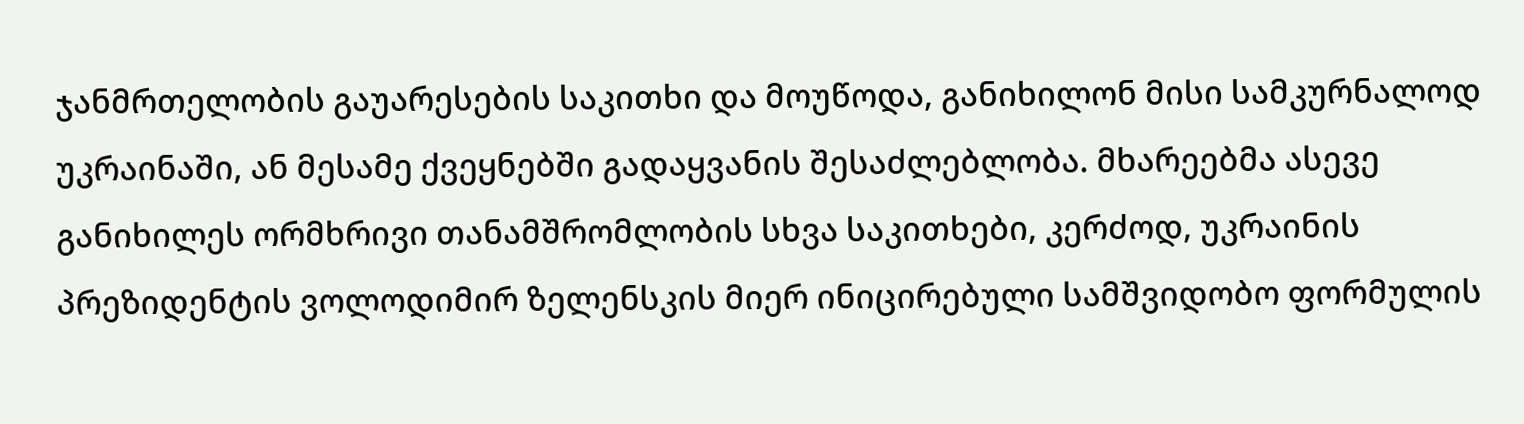ჯანმრთელობის გაუარესების საკითხი და მოუწოდა, განიხილონ მისი სამკურნალოდ უკრაინაში, ან მესამე ქვეყნებში გადაყვანის შესაძლებლობა. მხარეებმა ასევე განიხილეს ორმხრივი თანამშრომლობის სხვა საკითხები, კერძოდ, უკრაინის პრეზიდენტის ვოლოდიმირ ზელენსკის მიერ ინიცირებული სამშვიდობო ფორმულის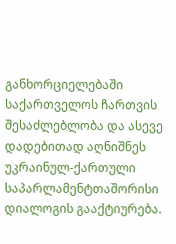განხორციელებაში საქართველოს ჩართვის შესაძლებლობა და ასევე დადებითად აღნიშნეს უკრაინულ-ქართული საპარლამენტთაშორისი დიალოგის გააქტიურება.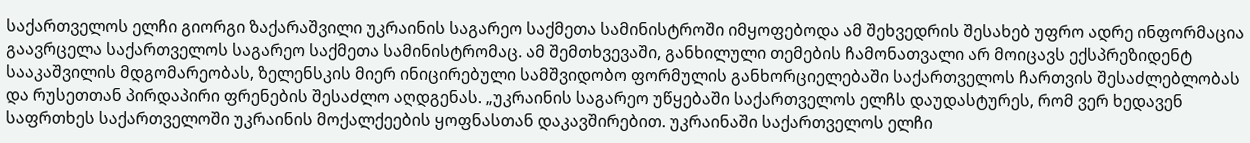საქართველოს ელჩი გიორგი ზაქარაშვილი უკრაინის საგარეო საქმეთა სამინისტროში იმყოფებოდა ამ შეხვედრის შესახებ უფრო ადრე ინფორმაცია გაავრცელა საქართველოს საგარეო საქმეთა სამინისტრომაც. ამ შემთხვევაში, განხილული თემების ჩამონათვალი არ მოიცავს ექსპრეზიდენტ სააკაშვილის მდგომარეობას, ზელენსკის მიერ ინიცირებული სამშვიდობო ფორმულის განხორციელებაში საქართველოს ჩართვის შესაძლებლობას და რუსეთთან პირდაპირი ფრენების შესაძლო აღდგენას. „უკრაინის საგარეო უწყებაში საქართველოს ელჩს დაუდასტურეს, რომ ვერ ხედავენ საფრთხეს საქართველოში უკრაინის მოქალქეების ყოფნასთან დაკავშირებით. უკრაინაში საქართველოს ელჩი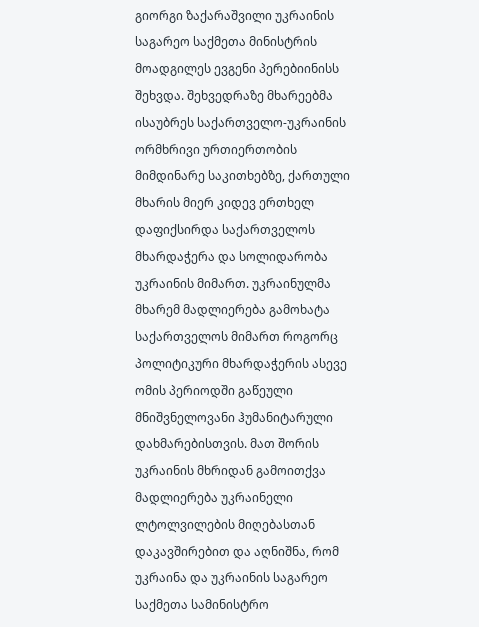გიორგი ზაქარაშვილი უკრაინის საგარეო საქმეთა მინისტრის მოადგილეს ევგენი პერებიინისს შეხვდა. შეხვედრაზე მხარეებმა ისაუბრეს საქართველო-უკრაინის ორმხრივი ურთიერთობის მიმდინარე საკითხებზე, ქართული მხარის მიერ კიდევ ერთხელ დაფიქსირდა საქართველოს მხარდაჭერა და სოლიდარობა უკრაინის მიმართ. უკრაინულმა მხარემ მადლიერება გამოხატა საქართველოს მიმართ როგორც პოლიტიკური მხარდაჭერის ასევე ომის პერიოდში გაწეული მნიშვნელოვანი ჰუმანიტარული დახმარებისთვის. მათ შორის უკრაინის მხრიდან გამოითქვა მადლიერება უკრაინელი ლტოლვილების მიღებასთან დაკავშირებით და აღნიშნა, რომ უკრაინა და უკრაინის საგარეო საქმეთა სამინისტრო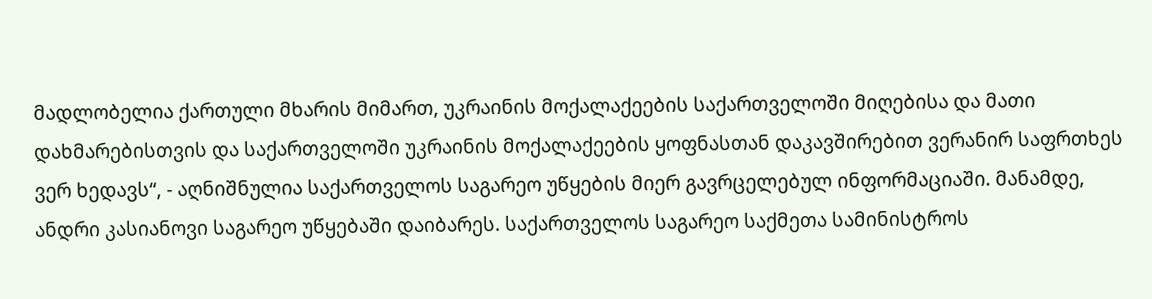მადლობელია ქართული მხარის მიმართ, უკრაინის მოქალაქეების საქართველოში მიღებისა და მათი დახმარებისთვის და საქართველოში უკრაინის მოქალაქეების ყოფნასთან დაკავშირებით ვერანირ საფრთხეს ვერ ხედავს“, - აღნიშნულია საქართველოს საგარეო უწყების მიერ გავრცელებულ ინფორმაციაში. მანამდე, ანდრი კასიანოვი საგარეო უწყებაში დაიბარეს. საქართველოს საგარეო საქმეთა სამინისტროს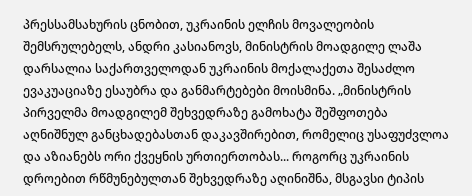პრესსამსახურის ცნობით, უკრაინის ელჩის მოვალეობის შემსრულებელს, ანდრი კასიანოვს, მინისტრის მოადგილე ლაშა დარსალია საქართველოდან უკრაინის მოქალაქეთა შესაძლო ევაკუაციაზე ესაუბრა და განმარტებები მოისმინა. „მინისტრის პირველმა მოადგილემ შეხვედრაზე გამოხატა შეშფოთება აღნიშნულ განცხადებასთან დაკავშირებით, რომელიც უსაფუძვლოა და აზიანებს ორი ქვეყნის ურთიერთობას... როგორც უკრაინის დროებით რწმუნებულთან შეხვედრაზე აღინიშნა, მსგავსი ტიპის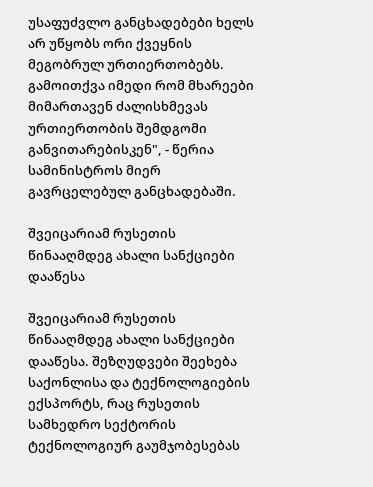უსაფუძვლო განცხადებები ხელს არ უწყობს ორი ქვეყნის მეგობრულ ურთიერთობებს. გამოითქვა იმედი რომ მხარეები მიმართავენ ძალისხმევას ურთიერთობის შემდგომი განვითარებისკენ", - წერია სამინისტროს მიერ გავრცელებულ განცხადებაში.

შვეიცარიამ რუსეთის წინააღმდეგ ახალი სანქციები დააწესა

შვეიცარიამ რუსეთის წინააღმდეგ ახალი სანქციები დააწესა. შეზღუდვები შეეხება საქონლისა და ტექნოლოგიების ექსპორტს, რაც რუსეთის სამხედრო სექტორის ტექნოლოგიურ გაუმჯობესებას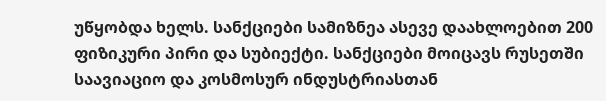უწყობდა ხელს. სანქციები სამიზნეა ასევე დაახლოებით 200 ფიზიკური პირი და სუბიექტი. სანქციები მოიცავს რუსეთში საავიაციო და კოსმოსურ ინდუსტრიასთან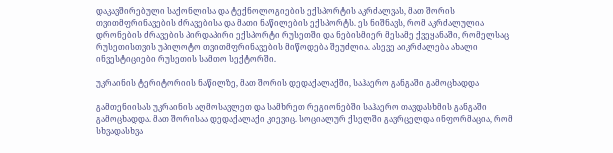დაკავშირებული საქონლისა და ტექნოლოგიების ექსპორტის აკრძალვას, მათ შორის თვითმფრინავების ძრავებისა და მათი ნაწილების ექსპორტს. ეს ნიშნავს, რომ აკრძალულია დრონების ძრავების პირდაპირი ექსპორტი რუსეთში და ნებისმიერ მესამე ქვეყანაში, რომელსაც რუსეთისთვის უპილოტო თვითმფრინავების მიწოდება შეუძლია. ასევე აიკრძალება ახალი ინვესტიციები რუსეთის სამთო სექტორში.

უკრაინის ტერიტორიის ნაწილზე, მათ შორის დედაქალაქში, საჰაერო განგაში გამოცხადდა

გამთენიისას უკრაინის აღმოსავლეთ და სამხრეთ რეგიონებში საჰაერო თავდასხმის განგაში გამოცხადდა. მათ შორისაა დედაქალაქი კიევიც. სოციალურ ქსელში გავრცელდა ინფორმაცია, რომ სხვადასხვა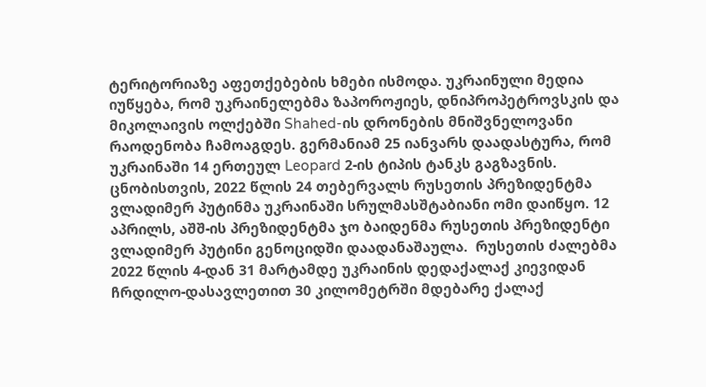ტერიტორიაზე აფეთქებების ხმები ისმოდა. უკრაინული მედია იუწყება, რომ უკრაინელებმა ზაპოროჟიეს, დნიპროპეტროვსკის და მიკოლაივის ოლქებში Shahed-ის დრონების მნიშვნელოვანი რაოდენობა ჩამოაგდეს. გერმანიამ 25 იანვარს დაადასტურა, რომ უკრაინაში 14 ერთეულ Leopard 2-ის ტიპის ტანკს გაგზავნის. ცნობისთვის, 2022 წლის 24 თებერვალს რუსეთის პრეზიდენტმა ვლადიმერ პუტინმა უკრაინაში სრულმასშტაბიანი ომი დაიწყო. 12 აპრილს, აშშ-ის პრეზიდენტმა ჯო ბაიდენმა რუსეთის პრეზიდენტი ვლადიმერ პუტინი გენოციდში დაადანაშაულა.  რუსეთის ძალებმა 2022 წლის 4-დან 31 მარტამდე უკრაინის დედაქალაქ კიევიდან ჩრდილო-დასავლეთით 30 კილომეტრში მდებარე ქალაქ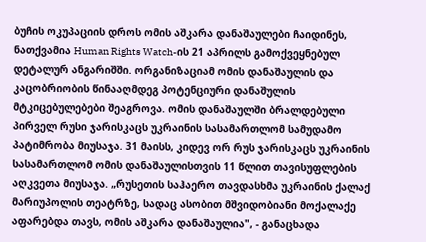ბუჩის ოკუპაციის დროს ომის აშკარა დანაშაულები ჩაიდინეს, ნათქვამია Human Rights Watch-ის 21 აპრილს გამოქვეყნებულ დეტალურ ანგარიშში. ორგანიზაციამ ომის დანაშაულის და კაცობრიობის წინააღმდეგ პოტენციური დანაშულის მტკიცებულებები შეაგროვა. ომის დანაშაულში ბრალდებული პირველ რუსი ჯარისკაცს უკრაინის სასამართლომ სამუდამო პატიმრობა მიუსაჯა. 31 მაისს, კიდევ ორ რუს ჯარისკაცს უკრაინის სასამართლომ ომის დანაშაულისთვის 11 წლით თავისუფლების აღკვეთა მიუსაჯა. „რუსეთის საჰაერო თავდასხმა უკრაინის ქალაქ მარიუპოლის თეატრზე, სადაც ასობით მშვიდობიანი მოქალაქე აფარებდა თავს, ომის აშკარა დანაშაულია", - განაცხადა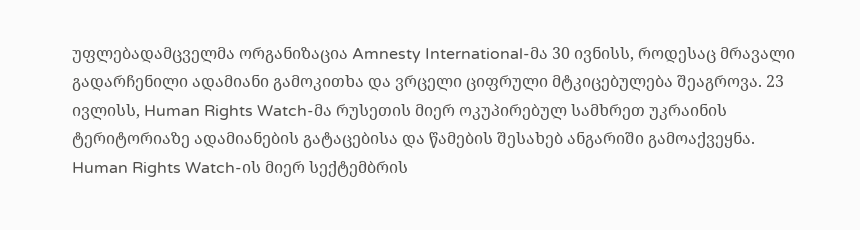უფლებადამცველმა ორგანიზაცია Amnesty International-მა 30 ივნისს, როდესაც მრავალი გადარჩენილი ადამიანი გამოკითხა და ვრცელი ციფრული მტკიცებულება შეაგროვა. 23 ივლისს, Human Rights Watch-მა რუსეთის მიერ ოკუპირებულ სამხრეთ უკრაინის ტერიტორიაზე ადამიანების გატაცებისა და წამების შესახებ ანგარიში გამოაქვეყნა. Human Rights Watch-ის მიერ სექტემბრის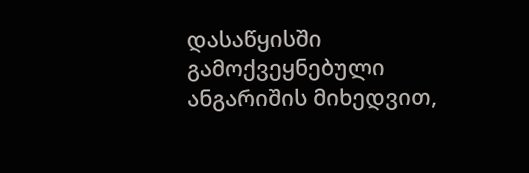დასაწყისში გამოქვეყნებული ანგარიშის მიხედვით,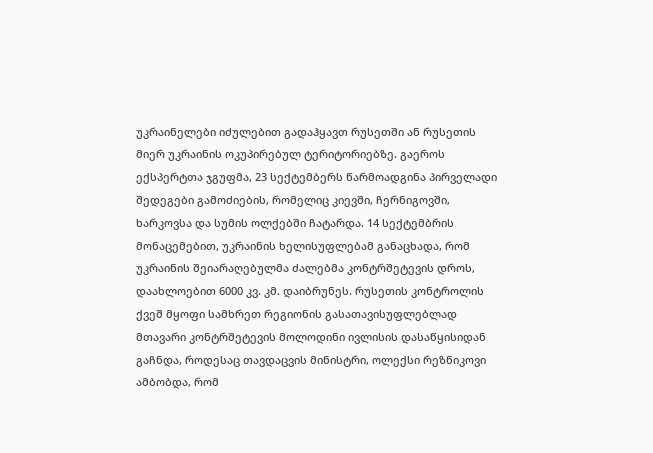უკრაინელები იძულებით გადაჰყავთ რუსეთში ან რუსეთის მიერ უკრაინის ოკუპირებულ ტერიტორიებზე. გაეროს ექსპერტთა ჯგუფმა, 23 სექტემბერს წარმოადგინა პირველადი შედეგები გამოძიების, რომელიც კიევში, ჩერნიგოვში, ხარკოვსა და სუმის ოლქებში ჩატარდა. 14 სექტემბრის მონაცემებით, უკრაინის ხელისუფლებამ განაცხადა, რომ უკრაინის შეიარაღებულმა ძალებმა კონტრშეტევის დროს, დაახლოებით 6000 კვ. კმ. დაიბრუნეს. რუსეთის კონტროლის ქვეშ მყოფი სამხრეთ რეგიონის გასათავისუფლებლად მთავარი კონტრშეტევის მოლოდინი ივლისის დასაწყისიდან გაჩნდა, როდესაც თავდაცვის მინისტრი, ოლექსი რეზნიკოვი ამბობდა, რომ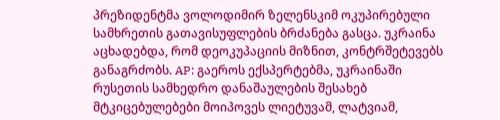პრეზიდენტმა ვოლოდიმირ ზელენსკიმ ოკუპირებული სამხრეთის გათავისუფლების ბრძანება გასცა. უკრაინა აცხადებდა, რომ დეოკუპაციის მიზნით, კონტრშეტევებს განაგრძობს. AP: გაეროს ექსპერტებმა, უკრაინაში რუსეთის სამხედრო დანაშაულების შესახებ მტკიცებულებები მოიპოვეს ლიეტუვამ, ლატვიამ,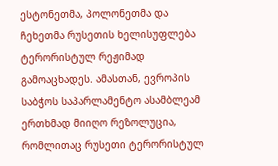ესტონეთმა, პოლონეთმა და ჩეხეთმა რუსეთის ხელისუფლება ტერორისტულ რეჟიმად გამოაცხადეს. ამასთან, ევროპის საბჭოს საპარლამენტო ასამბლეამ ერთხმად მიიღო რეზოლუცია, რომლითაც რუსეთი ტერორისტულ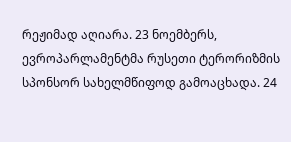რეჟიმად აღიარა. 23 ნოემბერს, ევროპარლამენტმა რუსეთი ტერორიზმის სპონსორ სახელმწიფოდ გამოაცხადა. 24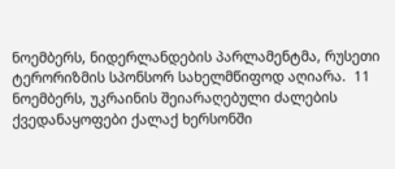ნოემბერს, ნიდერლანდების პარლამენტმა, რუსეთი ტერორიზმის სპონსორ სახელმწიფოდ აღიარა.  11 ნოემბერს, უკრაინის შეიარაღებული ძალების ქვედანაყოფები ქალაქ ხერსონში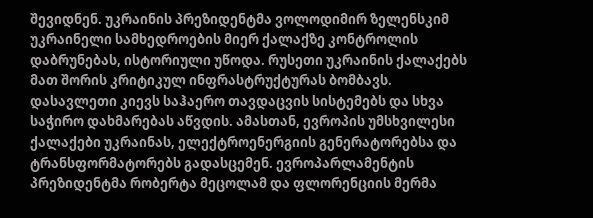შევიდნენ. უკრაინის პრეზიდენტმა ვოლოდიმირ ზელენსკიმ უკრაინელი სამხედროების მიერ ქალაქზე კონტროლის დაბრუნებას, ისტორიული უწოდა. რუსეთი უკრაინის ქალაქებს მათ შორის კრიტიკულ ინფრასტრუქტურას ბომბავს. დასავლეთი კიევს საჰაერო თავდაცვის სისტემებს და სხვა საჭირო დახმარებას აწვდის. ამასთან, ევროპის უმსხვილესი ქალაქები უკრაინას, ელექტროენერგიის გენერატორებსა და ტრანსფორმატორებს გადასცემენ. ევროპარლამენტის პრეზიდენტმა რობერტა მეცოლამ და ფლორენციის მერმა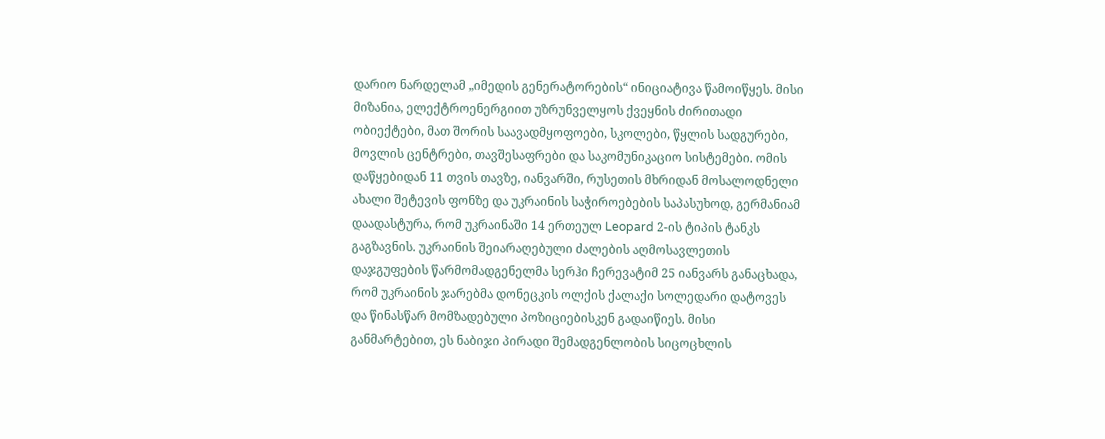დარიო ნარდელამ „იმედის გენერატორების“ ინიციატივა წამოიწყეს. მისი მიზანია, ელექტროენერგიით უზრუნველყოს ქვეყნის ძირითადი ობიექტები, მათ შორის საავადმყოფოები, სკოლები, წყლის სადგურები, მოვლის ცენტრები, თავშესაფრები და საკომუნიკაციო სისტემები. ომის დაწყებიდან 11 თვის თავზე, იანვარში, რუსეთის მხრიდან მოსალოდნელი ახალი შეტევის ფონზე და უკრაინის საჭიროებების საპასუხოდ, გერმანიამ დაადასტურა, რომ უკრაინაში 14 ერთეულ Leopard 2-ის ტიპის ტანკს გაგზავნის. უკრაინის შეიარაღებული ძალების აღმოსავლეთის დაჯგუფების წარმომადგენელმა სერჰი ჩერევატიმ 25 იანვარს განაცხადა, რომ უკრაინის ჯარებმა დონეცკის ოლქის ქალაქი სოლედარი დატოვეს და წინასწარ მომზადებული პოზიციებისკენ გადაიწიეს. მისი განმარტებით, ეს ნაბიჯი პირადი შემადგენლობის სიცოცხლის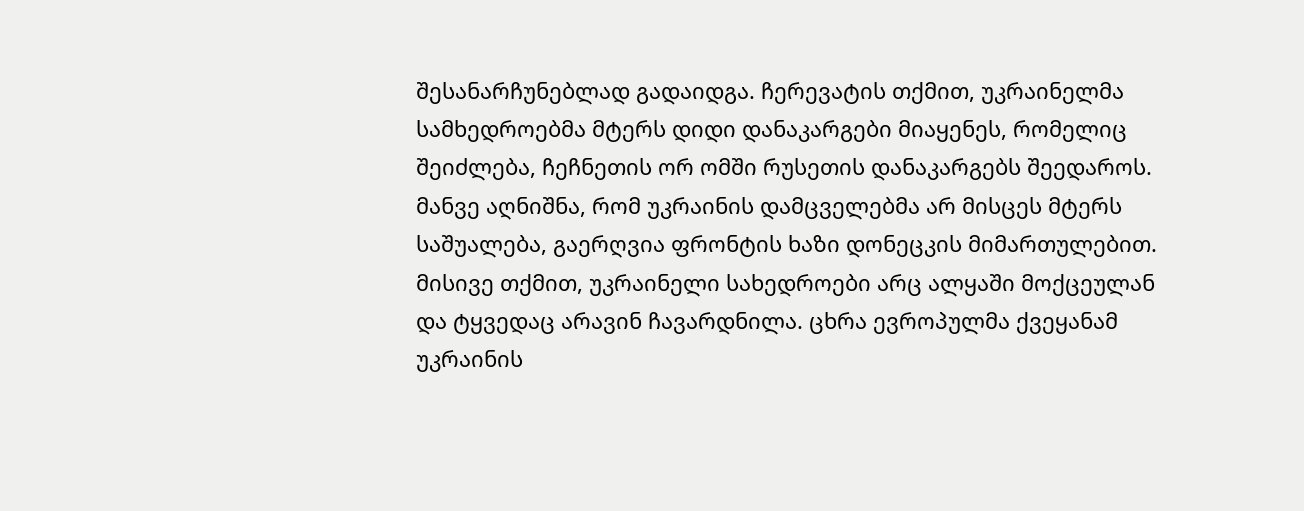შესანარჩუნებლად გადაიდგა. ჩერევატის თქმით, უკრაინელმა სამხედროებმა მტერს დიდი დანაკარგები მიაყენეს, რომელიც შეიძლება, ჩეჩნეთის ორ ომში რუსეთის დანაკარგებს შეედაროს. მანვე აღნიშნა, რომ უკრაინის დამცველებმა არ მისცეს მტერს საშუალება, გაერღვია ფრონტის ხაზი დონეცკის მიმართულებით. მისივე თქმით, უკრაინელი სახედროები არც ალყაში მოქცეულან და ტყვედაც არავინ ჩავარდნილა. ცხრა ევროპულმა ქვეყანამ უკრაინის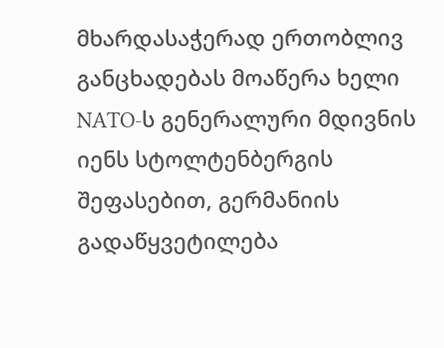მხარდასაჭერად ერთობლივ განცხადებას მოაწერა ხელი NATO-ს გენერალური მდივნის იენს სტოლტენბერგის შეფასებით, გერმანიის გადაწყვეტილება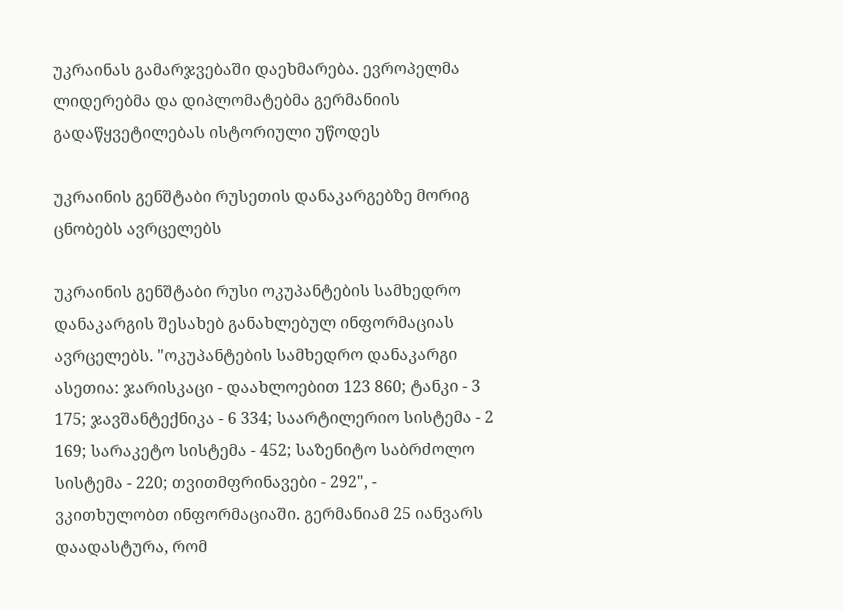უკრაინას გამარჯვებაში დაეხმარება. ევროპელმა ლიდერებმა და დიპლომატებმა გერმანიის გადაწყვეტილებას ისტორიული უწოდეს

უკრაინის გენშტაბი რუსეთის დანაკარგებზე მორიგ ცნობებს ავრცელებს

უკრაინის გენშტაბი რუსი ოკუპანტების სამხედრო დანაკარგის შესახებ განახლებულ ინფორმაციას ავრცელებს. "ოკუპანტების სამხედრო დანაკარგი ასეთია: ჯარისკაცი - დაახლოებით 123 860; ტანკი - 3 175; ჯავშანტექნიკა - 6 334; საარტილერიო სისტემა - 2 169; სარაკეტო სისტემა - 452; საზენიტო საბრძოლო სისტემა - 220; თვითმფრინავები - 292", - ვკითხულობთ ინფორმაციაში. გერმანიამ 25 იანვარს დაადასტურა, რომ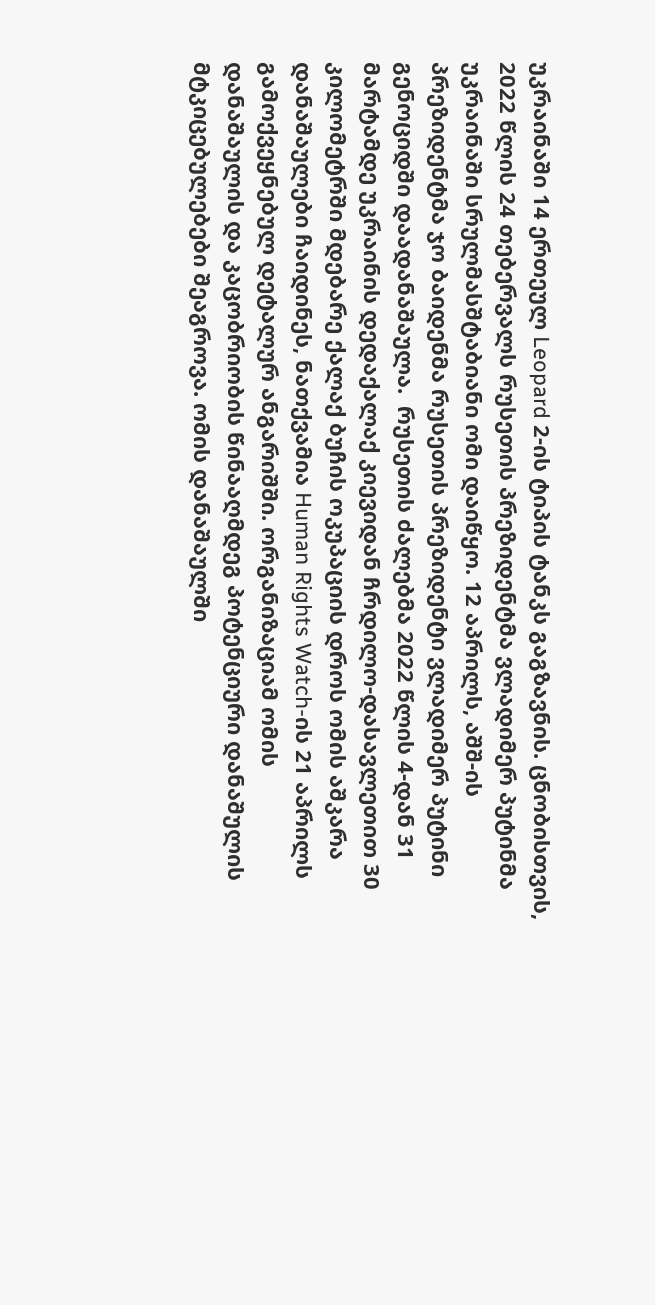უკრაინაში 14 ერთეულ Leopard 2-ის ტიპის ტანკს გაგზავნის. ცნობისთვის, 2022 წლის 24 თებერვალს რუსეთის პრეზიდენტმა ვლადიმერ პუტინმა უკრაინაში სრულმასშტაბიანი ომი დაიწყო. 12 აპრილს, აშშ-ის პრეზიდენტმა ჯო ბაიდენმა რუსეთის პრეზიდენტი ვლადიმერ პუტინი გენოციდში დაადანაშაულა.  რუსეთის ძალებმა 2022 წლის 4-დან 31 მარტამდე უკრაინის დედაქალაქ კიევიდან ჩრდილო-დასავლეთით 30 კილომეტრში მდებარე ქალაქ ბუჩის ოკუპაციის დროს ომის აშკარა დანაშაულები ჩაიდინეს, ნათქვამია Human Rights Watch-ის 21 აპრილს გამოქვეყნებულ დეტალურ ანგარიშში. ორგანიზაციამ ომის დანაშაულის და კაცობრიობის წინააღმდეგ პოტენციური დანაშულის მტკიცებულებები შეაგროვა. ომის დანაშაულში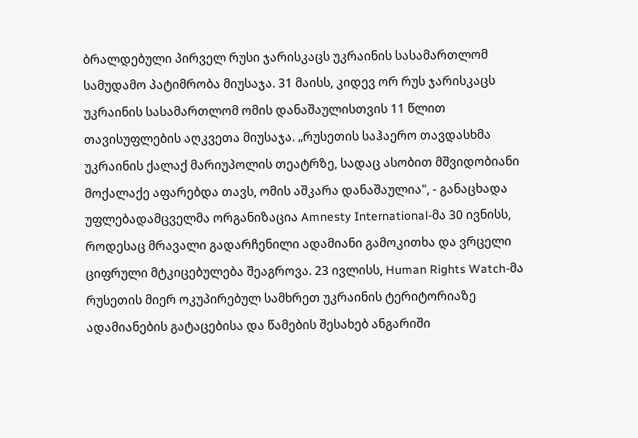ბრალდებული პირველ რუსი ჯარისკაცს უკრაინის სასამართლომ სამუდამო პატიმრობა მიუსაჯა. 31 მაისს, კიდევ ორ რუს ჯარისკაცს უკრაინის სასამართლომ ომის დანაშაულისთვის 11 წლით თავისუფლების აღკვეთა მიუსაჯა. „რუსეთის საჰაერო თავდასხმა უკრაინის ქალაქ მარიუპოლის თეატრზე, სადაც ასობით მშვიდობიანი მოქალაქე აფარებდა თავს, ომის აშკარა დანაშაულია", - განაცხადა უფლებადამცველმა ორგანიზაცია Amnesty International-მა 30 ივნისს, როდესაც მრავალი გადარჩენილი ადამიანი გამოკითხა და ვრცელი ციფრული მტკიცებულება შეაგროვა. 23 ივლისს, Human Rights Watch-მა რუსეთის მიერ ოკუპირებულ სამხრეთ უკრაინის ტერიტორიაზე ადამიანების გატაცებისა და წამების შესახებ ანგარიში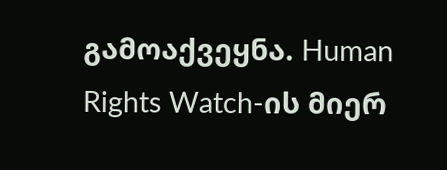გამოაქვეყნა. Human Rights Watch-ის მიერ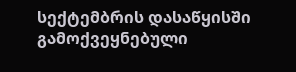სექტემბრის დასაწყისში გამოქვეყნებული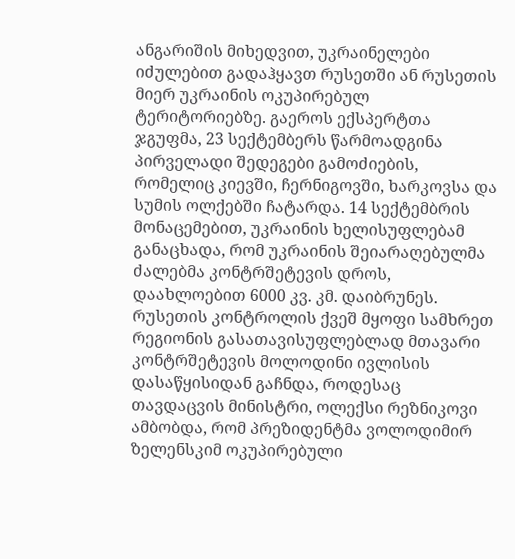ანგარიშის მიხედვით, უკრაინელები იძულებით გადაჰყავთ რუსეთში ან რუსეთის მიერ უკრაინის ოკუპირებულ ტერიტორიებზე. გაეროს ექსპერტთა ჯგუფმა, 23 სექტემბერს წარმოადგინა პირველადი შედეგები გამოძიების, რომელიც კიევში, ჩერნიგოვში, ხარკოვსა და სუმის ოლქებში ჩატარდა. 14 სექტემბრის მონაცემებით, უკრაინის ხელისუფლებამ განაცხადა, რომ უკრაინის შეიარაღებულმა ძალებმა კონტრშეტევის დროს, დაახლოებით 6000 კვ. კმ. დაიბრუნეს. რუსეთის კონტროლის ქვეშ მყოფი სამხრეთ რეგიონის გასათავისუფლებლად მთავარი კონტრშეტევის მოლოდინი ივლისის დასაწყისიდან გაჩნდა, როდესაც თავდაცვის მინისტრი, ოლექსი რეზნიკოვი ამბობდა, რომ პრეზიდენტმა ვოლოდიმირ ზელენსკიმ ოკუპირებული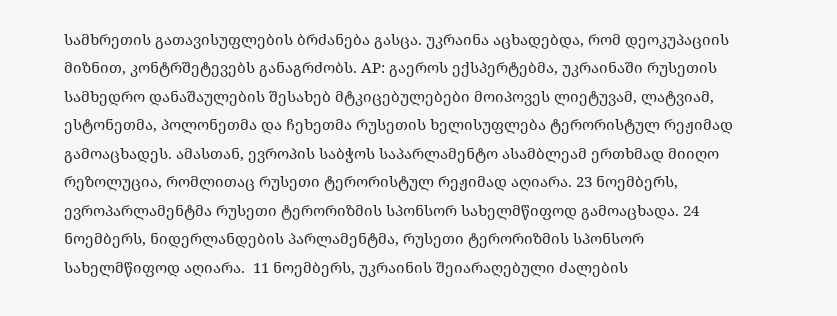სამხრეთის გათავისუფლების ბრძანება გასცა. უკრაინა აცხადებდა, რომ დეოკუპაციის მიზნით, კონტრშეტევებს განაგრძობს. AP: გაეროს ექსპერტებმა, უკრაინაში რუსეთის სამხედრო დანაშაულების შესახებ მტკიცებულებები მოიპოვეს ლიეტუვამ, ლატვიამ, ესტონეთმა, პოლონეთმა და ჩეხეთმა რუსეთის ხელისუფლება ტერორისტულ რეჟიმად გამოაცხადეს. ამასთან, ევროპის საბჭოს საპარლამენტო ასამბლეამ ერთხმად მიიღო რეზოლუცია, რომლითაც რუსეთი ტერორისტულ რეჟიმად აღიარა. 23 ნოემბერს, ევროპარლამენტმა რუსეთი ტერორიზმის სპონსორ სახელმწიფოდ გამოაცხადა. 24 ნოემბერს, ნიდერლანდების პარლამენტმა, რუსეთი ტერორიზმის სპონსორ სახელმწიფოდ აღიარა.  11 ნოემბერს, უკრაინის შეიარაღებული ძალების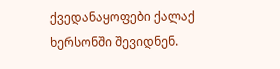ქვედანაყოფები ქალაქ ხერსონში შევიდნენ.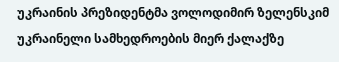უკრაინის პრეზიდენტმა ვოლოდიმირ ზელენსკიმ უკრაინელი სამხედროების მიერ ქალაქზე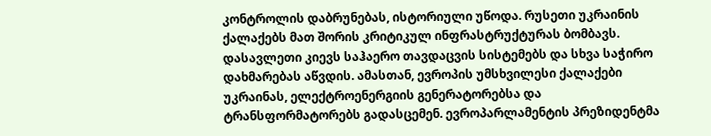კონტროლის დაბრუნებას, ისტორიული უწოდა. რუსეთი უკრაინის ქალაქებს მათ შორის კრიტიკულ ინფრასტრუქტურას ბომბავს. დასავლეთი კიევს საჰაერო თავდაცვის სისტემებს და სხვა საჭირო დახმარებას აწვდის. ამასთან, ევროპის უმსხვილესი ქალაქები უკრაინას, ელექტროენერგიის გენერატორებსა და ტრანსფორმატორებს გადასცემენ. ევროპარლამენტის პრეზიდენტმა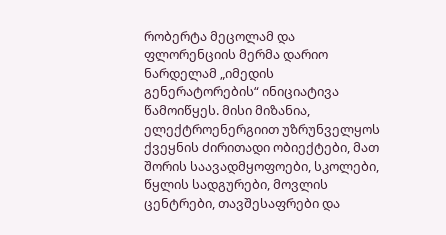რობერტა მეცოლამ და ფლორენციის მერმა დარიო ნარდელამ „იმედის გენერატორების“ ინიციატივა წამოიწყეს. მისი მიზანია, ელექტროენერგიით უზრუნველყოს ქვეყნის ძირითადი ობიექტები, მათ შორის საავადმყოფოები, სკოლები, წყლის სადგურები, მოვლის ცენტრები, თავშესაფრები და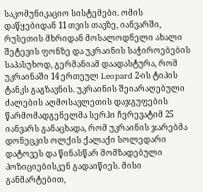საკომუნიკაციო სისტემები. ომის დაწყებიდან 11 თვის თავზე, იანვარში, რუსეთის მხრიდან მოსალოდნელი ახალი შეტევის ფონზე და უკრაინის საჭიროებების საპასუხოდ, გერმანიამ დაადასტურა, რომ უკრაინაში 14 ერთეულ Leopard 2-ის ტიპის ტანკს გაგზავნის. უკრაინის შეიარაღებული ძალების აღმოსავლეთის დაჯგუფების წარმომადგენელმა სერჰი ჩერევატიმ 25 იანვარს განაცხადა, რომ უკრაინის ჯარებმა დონეცკის ოლქის ქალაქი სოლედარი დატოვეს და წინასწარ მომზადებული პოზიციებისკენ გადაიწიეს. მისი განმარტებით,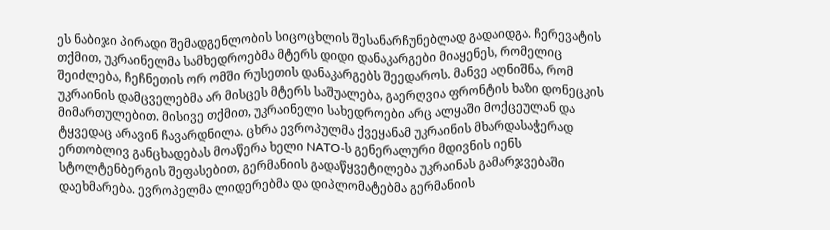ეს ნაბიჯი პირადი შემადგენლობის სიცოცხლის შესანარჩუნებლად გადაიდგა. ჩერევატის თქმით, უკრაინელმა სამხედროებმა მტერს დიდი დანაკარგები მიაყენეს, რომელიც შეიძლება, ჩეჩნეთის ორ ომში რუსეთის დანაკარგებს შეედაროს. მანვე აღნიშნა, რომ უკრაინის დამცველებმა არ მისცეს მტერს საშუალება, გაერღვია ფრონტის ხაზი დონეცკის მიმართულებით. მისივე თქმით, უკრაინელი სახედროები არც ალყაში მოქცეულან და ტყვედაც არავინ ჩავარდნილა. ცხრა ევროპულმა ქვეყანამ უკრაინის მხარდასაჭერად ერთობლივ განცხადებას მოაწერა ხელი NATO-ს გენერალური მდივნის იენს სტოლტენბერგის შეფასებით, გერმანიის გადაწყვეტილება უკრაინას გამარჯვებაში დაეხმარება. ევროპელმა ლიდერებმა და დიპლომატებმა გერმანიის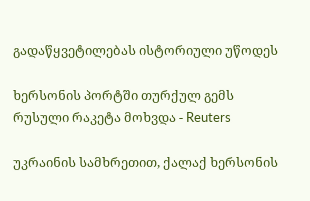გადაწყვეტილებას ისტორიული უწოდეს

ხერსონის პორტში თურქულ გემს რუსული რაკეტა მოხვდა - Reuters

უკრაინის სამხრეთით, ქალაქ ხერსონის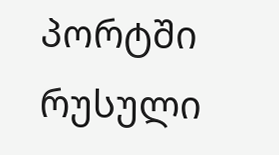პორტში რუსული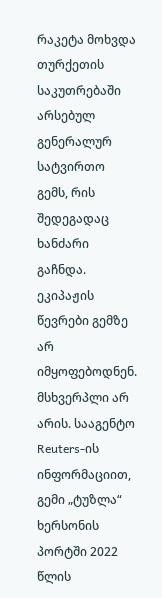რაკეტა მოხვდა თურქეთის საკუთრებაში არსებულ გენერალურ სატვირთო გემს, რის შედეგადაც ხანძარი გაჩნდა. ეკიპაჟის წევრები გემზე არ იმყოფებოდნენ. მსხვერპლი არ არის. სააგენტო Reuters-ის ინფორმაციით, გემი „ტუზლა“ ხერსონის პორტში 2022 წლის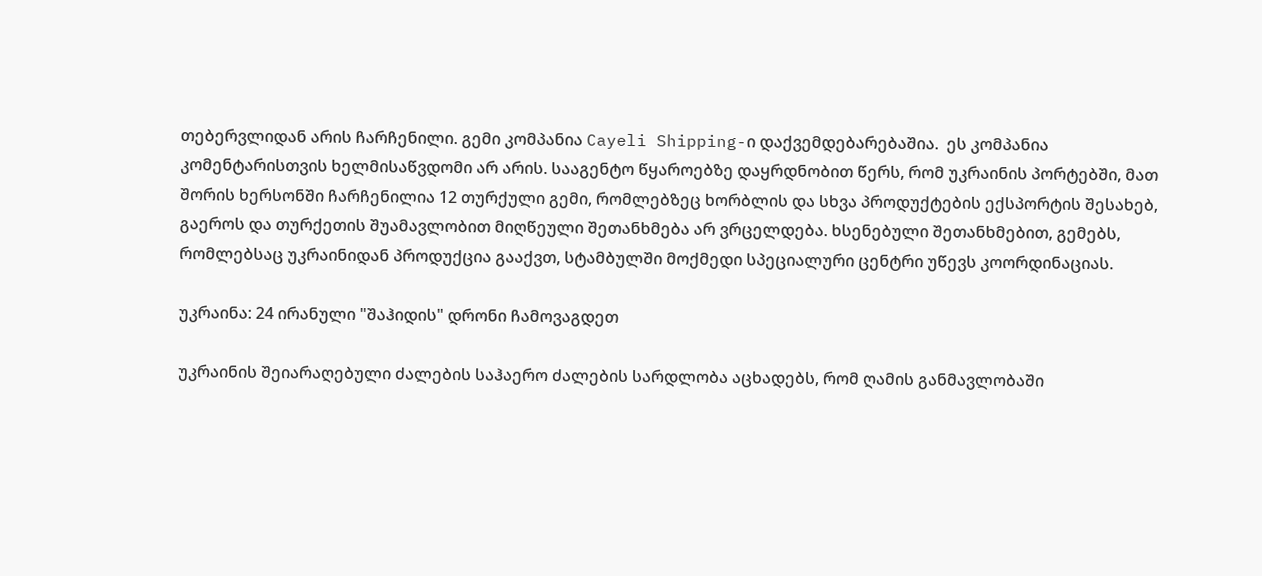თებერვლიდან არის ჩარჩენილი. გემი კომპანია Cayeli Shipping-ი დაქვემდებარებაშია.  ეს კომპანია კომენტარისთვის ხელმისაწვდომი არ არის. სააგენტო წყაროებზე დაყრდნობით წერს, რომ უკრაინის პორტებში, მათ შორის ხერსონში ჩარჩენილია 12 თურქული გემი, რომლებზეც ხორბლის და სხვა პროდუქტების ექსპორტის შესახებ, გაეროს და თურქეთის შუამავლობით მიღწეული შეთანხმება არ ვრცელდება. ხსენებული შეთანხმებით, გემებს, რომლებსაც უკრაინიდან პროდუქცია გააქვთ, სტამბულში მოქმედი სპეციალური ცენტრი უწევს კოორდინაციას.

უკრაინა: 24 ირანული "შაჰიდის" დრონი ჩამოვაგდეთ

უკრაინის შეიარაღებული ძალების საჰაერო ძალების სარდლობა აცხადებს, რომ ღამის განმავლობაში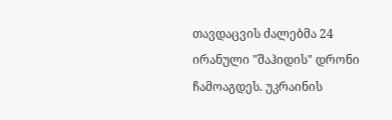თავდაცვის ძალებმა 24 ირანული "შაჰიდის" დრონი ჩამოაგდეს. უკრაინის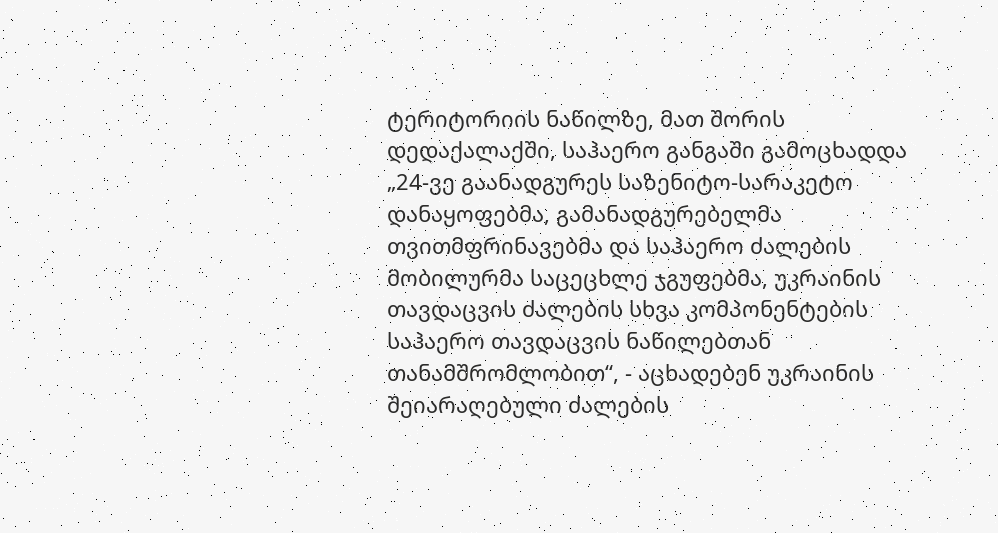ტერიტორიის ნაწილზე, მათ შორის დედაქალაქში, საჰაერო განგაში გამოცხადდა „24-ვე გაანადგურეს საზენიტო-სარაკეტო დანაყოფებმა, გამანადგურებელმა თვითმფრინავებმა და საჰაერო ძალების მობილურმა საცეცხლე ჯგუფებმა, უკრაინის თავდაცვის ძალების სხვა კომპონენტების საჰაერო თავდაცვის ნაწილებთან თანამშრომლობით“, - აცხადებენ უკრაინის შეიარაღებული ძალების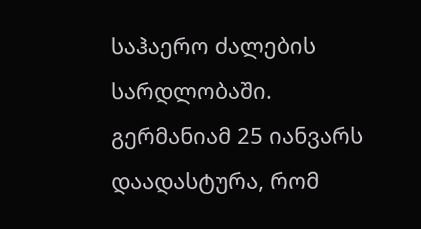საჰაერო ძალების სარდლობაში. გერმანიამ 25 იანვარს დაადასტურა, რომ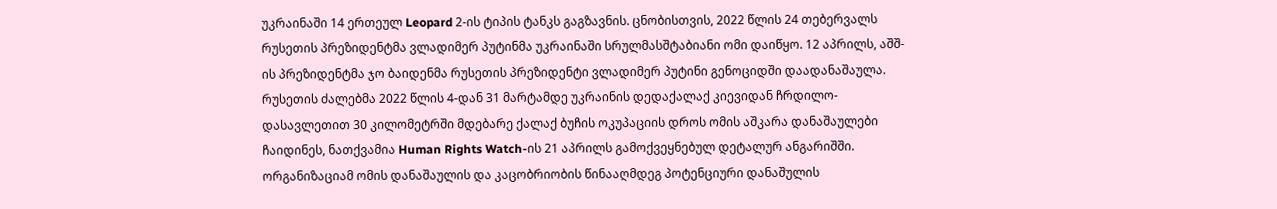უკრაინაში 14 ერთეულ Leopard 2-ის ტიპის ტანკს გაგზავნის. ცნობისთვის, 2022 წლის 24 თებერვალს რუსეთის პრეზიდენტმა ვლადიმერ პუტინმა უკრაინაში სრულმასშტაბიანი ომი დაიწყო. 12 აპრილს, აშშ-ის პრეზიდენტმა ჯო ბაიდენმა რუსეთის პრეზიდენტი ვლადიმერ პუტინი გენოციდში დაადანაშაულა.  რუსეთის ძალებმა 2022 წლის 4-დან 31 მარტამდე უკრაინის დედაქალაქ კიევიდან ჩრდილო-დასავლეთით 30 კილომეტრში მდებარე ქალაქ ბუჩის ოკუპაციის დროს ომის აშკარა დანაშაულები ჩაიდინეს, ნათქვამია Human Rights Watch-ის 21 აპრილს გამოქვეყნებულ დეტალურ ანგარიშში. ორგანიზაციამ ომის დანაშაულის და კაცობრიობის წინააღმდეგ პოტენციური დანაშულის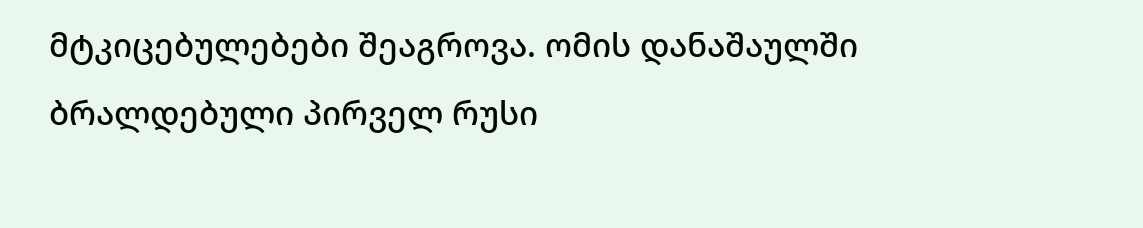მტკიცებულებები შეაგროვა. ომის დანაშაულში ბრალდებული პირველ რუსი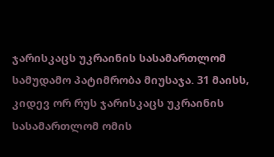ჯარისკაცს უკრაინის სასამართლომ სამუდამო პატიმრობა მიუსაჯა. 31 მაისს, კიდევ ორ რუს ჯარისკაცს უკრაინის სასამართლომ ომის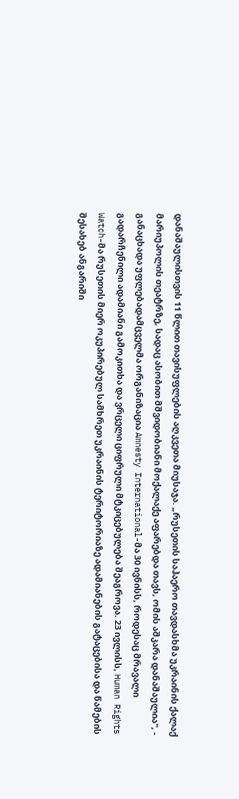დანაშაულისთვის 11 წლით თავისუფლების აღკვეთა მიუსაჯა. „რუსეთის საჰაერო თავდასხმა უკრაინის ქალაქ მარიუპოლის თეატრზე, სადაც ასობით მშვიდობიანი მოქალაქე აფარებდა თავს, ომის აშკარა დანაშაულია", - განაცხადა უფლებადამცველმა ორგანიზაცია Amnesty International-მა 30 ივნისს, როდესაც მრავალი გადარჩენილი ადამიანი გამოკითხა და ვრცელი ციფრული მტკიცებულება შეაგროვა. 23 ივლისს, Human Rights Watch-მა რუსეთის მიერ ოკუპირებულ სამხრეთ უკრაინის ტერიტორიაზე ადამიანების გატაცებისა და წამების შესახებ ანგარიში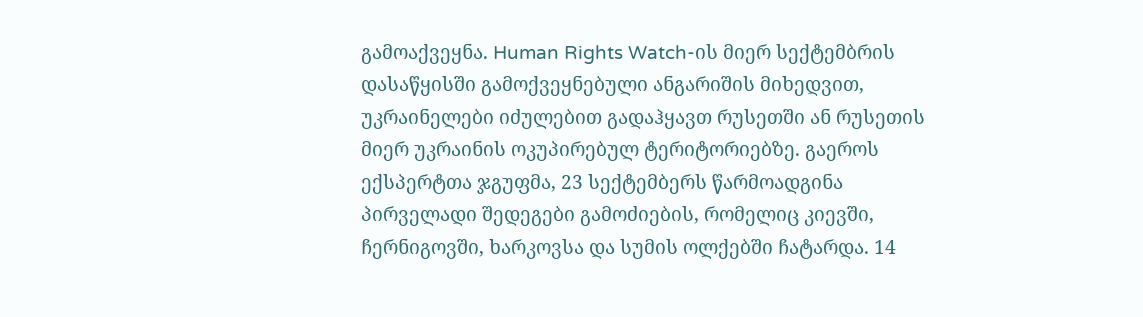გამოაქვეყნა. Human Rights Watch-ის მიერ სექტემბრის დასაწყისში გამოქვეყნებული ანგარიშის მიხედვით, უკრაინელები იძულებით გადაჰყავთ რუსეთში ან რუსეთის მიერ უკრაინის ოკუპირებულ ტერიტორიებზე. გაეროს ექსპერტთა ჯგუფმა, 23 სექტემბერს წარმოადგინა პირველადი შედეგები გამოძიების, რომელიც კიევში, ჩერნიგოვში, ხარკოვსა და სუმის ოლქებში ჩატარდა. 14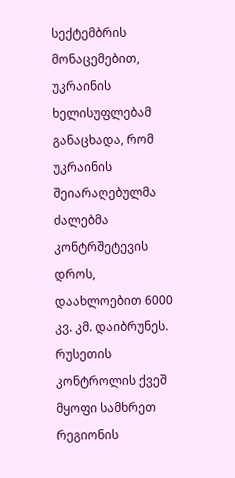სექტემბრის მონაცემებით, უკრაინის ხელისუფლებამ განაცხადა, რომ უკრაინის შეიარაღებულმა ძალებმა კონტრშეტევის დროს, დაახლოებით 6000 კვ. კმ. დაიბრუნეს. რუსეთის კონტროლის ქვეშ მყოფი სამხრეთ რეგიონის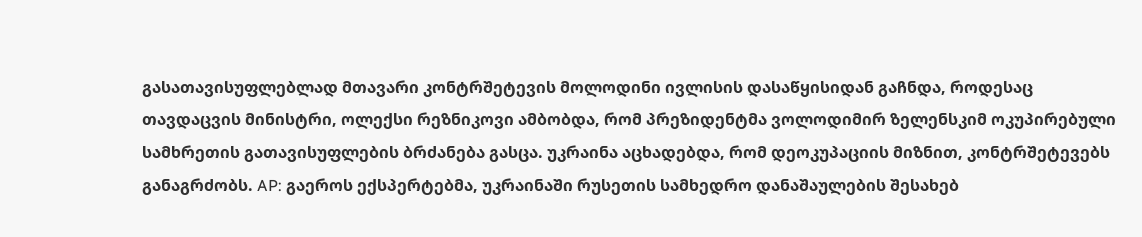გასათავისუფლებლად მთავარი კონტრშეტევის მოლოდინი ივლისის დასაწყისიდან გაჩნდა, როდესაც თავდაცვის მინისტრი, ოლექსი რეზნიკოვი ამბობდა, რომ პრეზიდენტმა ვოლოდიმირ ზელენსკიმ ოკუპირებული სამხრეთის გათავისუფლების ბრძანება გასცა. უკრაინა აცხადებდა, რომ დეოკუპაციის მიზნით, კონტრშეტევებს განაგრძობს. AP: გაეროს ექსპერტებმა, უკრაინაში რუსეთის სამხედრო დანაშაულების შესახებ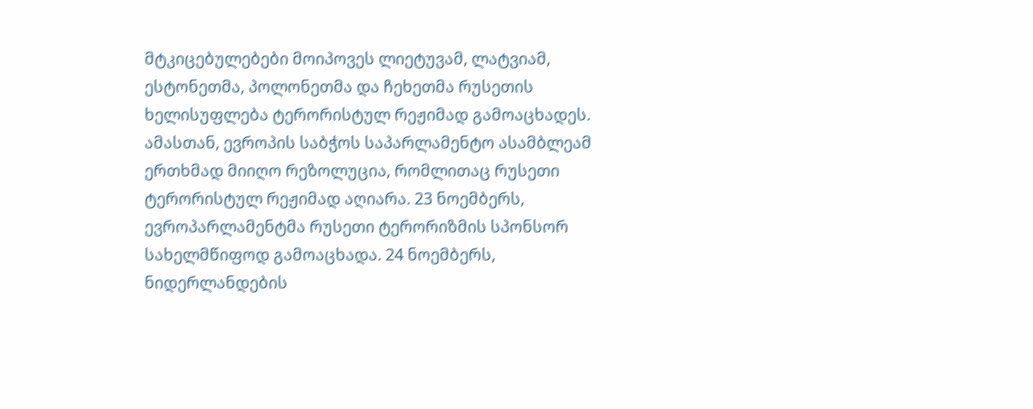მტკიცებულებები მოიპოვეს ლიეტუვამ, ლატვიამ, ესტონეთმა, პოლონეთმა და ჩეხეთმა რუსეთის ხელისუფლება ტერორისტულ რეჟიმად გამოაცხადეს. ამასთან, ევროპის საბჭოს საპარლამენტო ასამბლეამ ერთხმად მიიღო რეზოლუცია, რომლითაც რუსეთი ტერორისტულ რეჟიმად აღიარა. 23 ნოემბერს, ევროპარლამენტმა რუსეთი ტერორიზმის სპონსორ სახელმწიფოდ გამოაცხადა. 24 ნოემბერს, ნიდერლანდების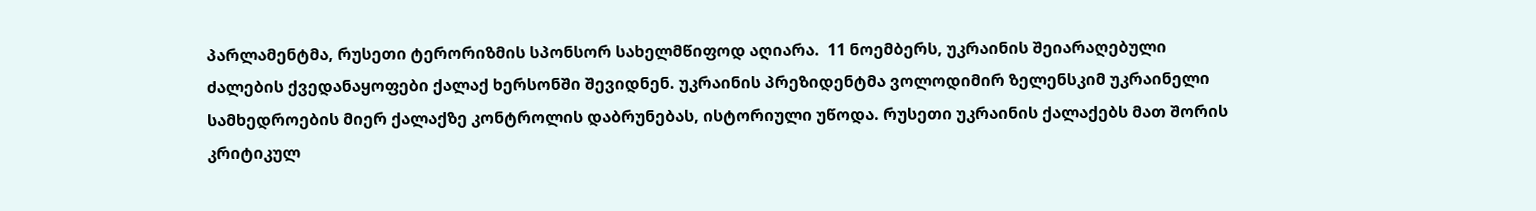პარლამენტმა, რუსეთი ტერორიზმის სპონსორ სახელმწიფოდ აღიარა.  11 ნოემბერს, უკრაინის შეიარაღებული ძალების ქვედანაყოფები ქალაქ ხერსონში შევიდნენ. უკრაინის პრეზიდენტმა ვოლოდიმირ ზელენსკიმ უკრაინელი სამხედროების მიერ ქალაქზე კონტროლის დაბრუნებას, ისტორიული უწოდა. რუსეთი უკრაინის ქალაქებს მათ შორის კრიტიკულ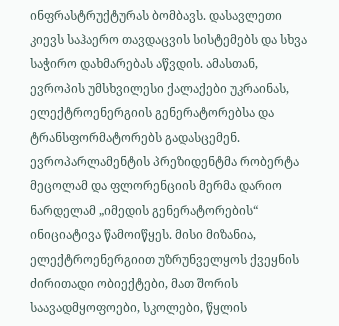ინფრასტრუქტურას ბომბავს. დასავლეთი კიევს საჰაერო თავდაცვის სისტემებს და სხვა საჭირო დახმარებას აწვდის. ამასთან, ევროპის უმსხვილესი ქალაქები უკრაინას, ელექტროენერგიის გენერატორებსა და ტრანსფორმატორებს გადასცემენ. ევროპარლამენტის პრეზიდენტმა რობერტა მეცოლამ და ფლორენციის მერმა დარიო ნარდელამ „იმედის გენერატორების“ ინიციატივა წამოიწყეს. მისი მიზანია, ელექტროენერგიით უზრუნველყოს ქვეყნის ძირითადი ობიექტები, მათ შორის საავადმყოფოები, სკოლები, წყლის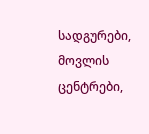სადგურები, მოვლის ცენტრები,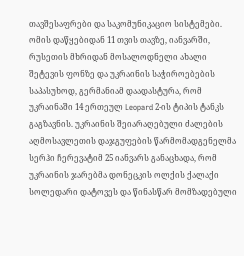თავშესაფრები და საკომუნიკაციო სისტემები. ომის დაწყებიდან 11 თვის თავზე, იანვარში, რუსეთის მხრიდან მოსალოდნელი ახალი შეტევის ფონზე და უკრაინის საჭიროებების საპასუხოდ, გერმანიამ დაადასტურა, რომ უკრაინაში 14 ერთეულ Leopard 2-ის ტიპის ტანკს გაგზავნის. უკრაინის შეიარაღებული ძალების აღმოსავლეთის დაჯგუფების წარმომადგენელმა სერჰი ჩერევატიმ 25 იანვარს განაცხადა, რომ უკრაინის ჯარებმა დონეცკის ოლქის ქალაქი სოლედარი დატოვეს და წინასწარ მომზადებული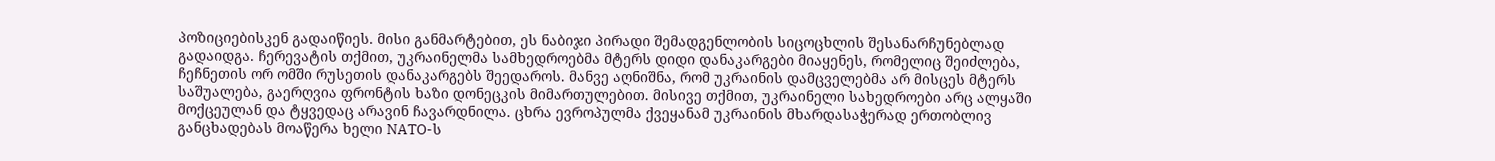პოზიციებისკენ გადაიწიეს. მისი განმარტებით, ეს ნაბიჯი პირადი შემადგენლობის სიცოცხლის შესანარჩუნებლად გადაიდგა. ჩერევატის თქმით, უკრაინელმა სამხედროებმა მტერს დიდი დანაკარგები მიაყენეს, რომელიც შეიძლება, ჩეჩნეთის ორ ომში რუსეთის დანაკარგებს შეედაროს. მანვე აღნიშნა, რომ უკრაინის დამცველებმა არ მისცეს მტერს საშუალება, გაერღვია ფრონტის ხაზი დონეცკის მიმართულებით. მისივე თქმით, უკრაინელი სახედროები არც ალყაში მოქცეულან და ტყვედაც არავინ ჩავარდნილა. ცხრა ევროპულმა ქვეყანამ უკრაინის მხარდასაჭერად ერთობლივ განცხადებას მოაწერა ხელი NATO-ს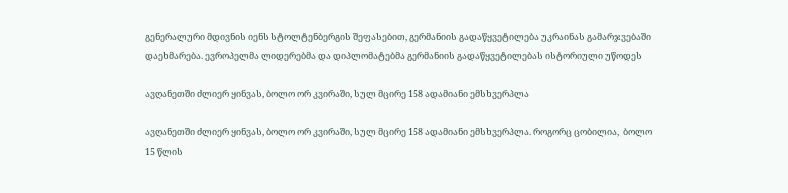გენერალური მდივნის იენს სტოლტენბერგის შეფასებით, გერმანიის გადაწყვეტილება უკრაინას გამარჯვებაში დაეხმარება. ევროპელმა ლიდერებმა და დიპლომატებმა გერმანიის გადაწყვეტილებას ისტორიული უწოდეს

ავღანეთში ძლიერ ყინვას, ბოლო ორ კვირაში, სულ მცირე 158 ადამიანი ემსხვერპლა

ავღანეთში ძლიერ ყინვას, ბოლო ორ კვირაში, სულ მცირე 158 ადამიანი ემსხვერპლა. როგორც ცობილია,  ბოლო 15 წლის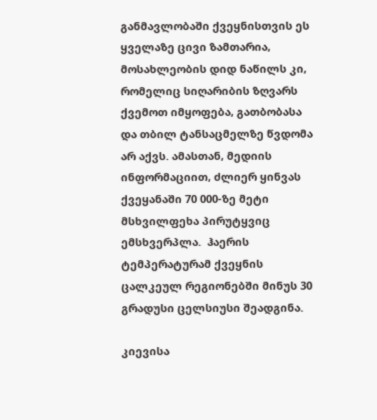განმავლობაში ქვეყნისთვის ეს ყველაზე ცივი ზამთარია, მოსახლეობის დიდ ნაწილს კი, რომელიც სიღარიბის ზღვარს ქვემოთ იმყოფება, გათბობასა და თბილ ტანსაცმელზე წვდომა არ აქვს. ამასთან, მედიის ინფორმაციით, ძლიერ ყინვას ქვეყანაში 70 000-ზე მეტი მსხვილფეხა პირუტყვიც ემსხვერპლა.  ჰაერის ტემპერატურამ ქვეყნის ცალკეულ რეგიონებში მინუს 30 გრადუსი ცელსიუსი შეადგინა.

კიევისა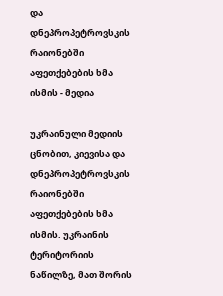და დნეპროპეტროვსკის რაიონებში აფეთქებების ხმა ისმის - მედია

უკრაინული მედიის ცნობით, კიევისა და დნეპროპეტროვსკის რაიონებში აფეთქებების ხმა ისმის. უკრაინის ტერიტორიის ნაწილზე, მათ შორის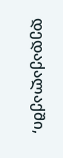დედაქალაქში,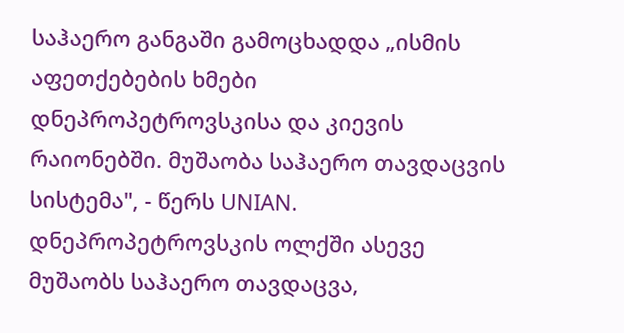საჰაერო განგაში გამოცხადდა „ისმის აფეთქებების ხმები დნეპროპეტროვსკისა და კიევის რაიონებში. მუშაობა საჰაერო თავდაცვის სისტემა", - წერს UNIAN. დნეპროპეტროვსკის ოლქში ასევე მუშაობს საჰაერო თავდაცვა,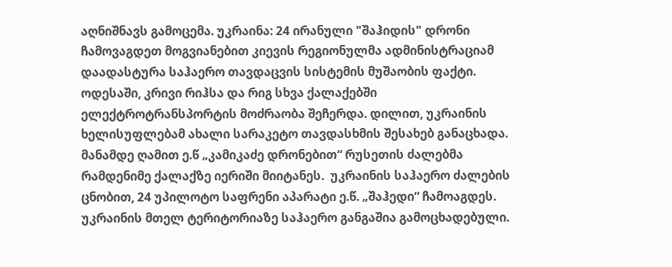აღნიშნავს გამოცემა. უკრაინა: 24 ირანული "შაჰიდის" დრონი ჩამოვაგდეთ მოგვიანებით კიევის რეგიონულმა ადმინისტრაციამ დაადასტურა საჰაერო თავდაცვის სისტემის მუშაობის ფაქტი. ოდესაში, კრივი რიჰსა და რიგ სხვა ქალაქებში ელექტროტრანსპორტის მოძრაობა შეჩერდა. დილით, უკრაინის ხელისუფლებამ ახალი სარაკეტო თავდასხმის შესახებ განაცხადა. მანამდე ღამით ე.წ „კამიკაძე დრონებით“ რუსეთის ძალებმა რამდენიმე ქალაქზე იერიში მიიტანეს.  უკრაინის საჰაერო ძალების ცნობით, 24 უპილოტო საფრენი აპარატი ე.წ. „შაჰედი“ ჩამოაგდეს. უკრაინის მთელ ტერიტორიაზე საჰაერო განგაშია გამოცხადებული.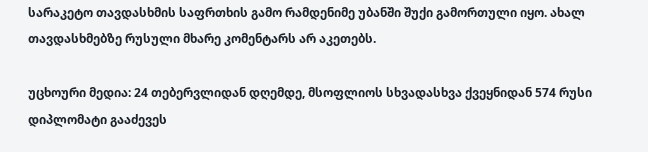სარაკეტო თავდასხმის საფრთხის გამო რამდენიმე უბანში შუქი გამორთული იყო. ახალ თავდასხმებზე რუსული მხარე კომენტარს არ აკეთებს.

უცხოური მედია: 24 თებერვლიდან დღემდე, მსოფლიოს სხვადასხვა ქვეყნიდან 574 რუსი დიპლომატი გააძევეს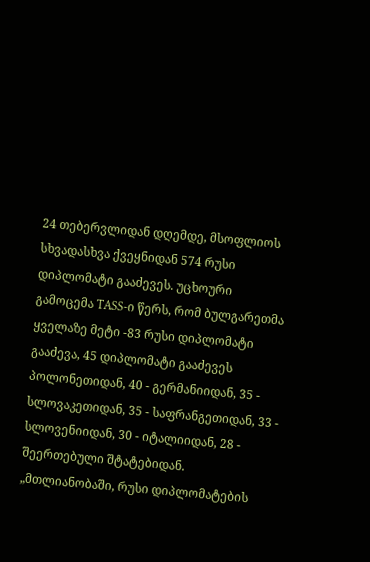24 თებერვლიდან დღემდე, მსოფლიოს სხვადასხვა ქვეყნიდან 574 რუსი დიპლომატი გააძევეს. უცხოური გამოცემა TASS-ი წერს, რომ ბულგარეთმა ყველაზე მეტი -83 რუსი დიპლომატი გააძევა, 45 დიპლომატი გააძევეს პოლონეთიდან, 40 - გერმანიიდან, 35 - სლოვაკეთიდან, 35 - საფრანგეთიდან, 33 - სლოვენიიდან, 30 - იტალიიდან, 28 - შეერთებული შტატებიდან. „მთლიანობაში, რუსი დიპლომატების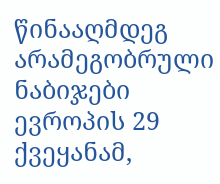წინააღმდეგ არამეგობრული ნაბიჯები ევროპის 29 ქვეყანამ,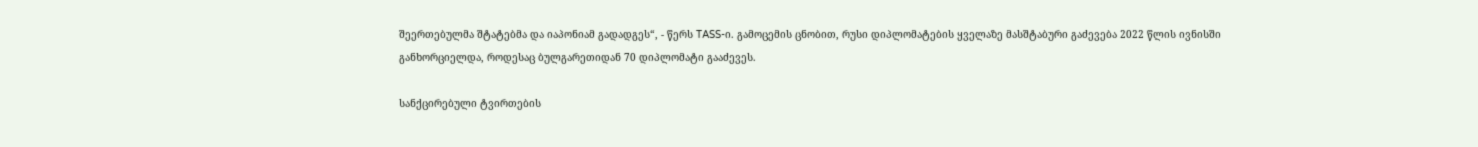შეერთებულმა შტატებმა და იაპონიამ გადადგეს“, - წერს TASS-ი. გამოცემის ცნობით, რუსი დიპლომატების ყველაზე მასშტაბური გაძევება 2022 წლის ივნისში განხორციელდა, როდესაც ბულგარეთიდან 70 დიპლომატი გააძევეს.

სანქცირებული ტვირთების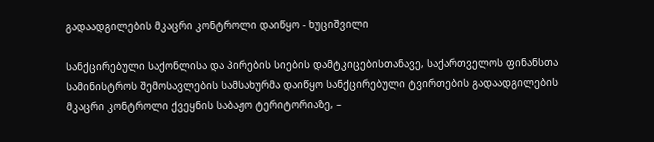გადაადგილების მკაცრი კონტროლი დაიწყო - ხუციშვილი

სანქცირებული საქონლისა და პირების სიების დამტკიცებისთანავე, საქართველოს ფინანსთა სამინისტროს შემოსავლების სამსახურმა დაიწყო სანქცირებული ტვირთების გადაადგილების მკაცრი კონტროლი ქვეყნის საბაჟო ტერიტორიაზე, –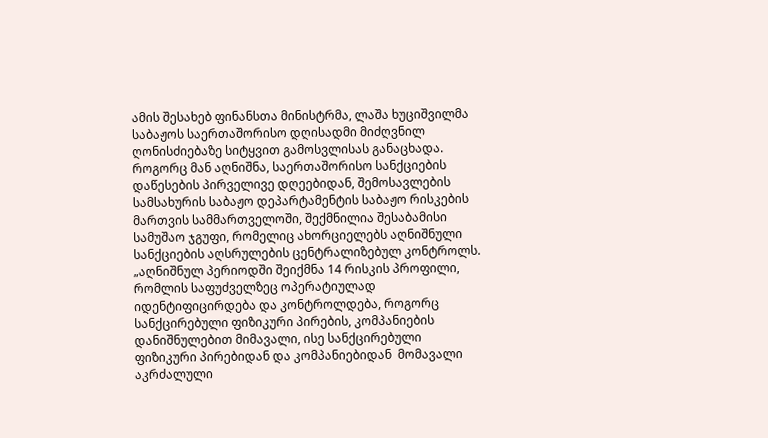ამის შესახებ ფინანსთა მინისტრმა, ლაშა ხუციშვილმა საბაჟოს საერთაშორისო დღისადმი მიძღვნილ ღონისძიებაზე სიტყვით გამოსვლისას განაცხადა. როგორც მან აღნიშნა, საერთაშორისო სანქციების დაწესების პირველივე დღეებიდან, შემოსავლების სამსახურის საბაჟო დეპარტამენტის საბაჟო რისკების მართვის სამმართველოში, შექმნილია შესაბამისი სამუშაო ჯგუფი, რომელიც ახორციელებს აღნიშნული სანქციების აღსრულების ცენტრალიზებულ კონტროლს. „აღნიშნულ პერიოდში შეიქმნა 14 რისკის პროფილი, რომლის საფუძველზეც ოპერატიულად იდენტიფიცირდება და კონტროლდება, როგორც სანქცირებული ფიზიკური პირების, კომპანიების დანიშნულებით მიმავალი, ისე სანქცირებული ფიზიკური პირებიდან და კომპანიებიდან  მომავალი აკრძალული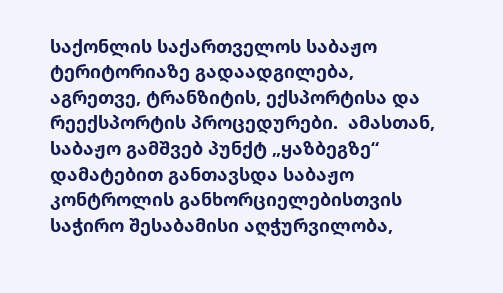საქონლის საქართველოს საბაჟო ტერიტორიაზე გადაადგილება,  აგრეთვე, ტრანზიტის, ექსპორტისა და რეექსპორტის პროცედურები.  ამასთან, საბაჟო გამშვებ პუნქტ „ყაზბეგზე“ დამატებით განთავსდა საბაჟო კონტროლის განხორციელებისთვის საჭირო შესაბამისი აღჭურვილობა,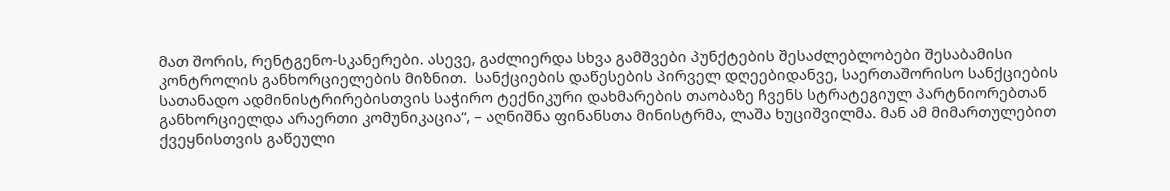მათ შორის, რენტგენო-სკანერები. ასევე, გაძლიერდა სხვა გამშვები პუნქტების შესაძლებლობები შესაბამისი კონტროლის განხორციელების მიზნით.  სანქციების დაწესების პირველ დღეებიდანვე, საერთაშორისო სანქციების სათანადო ადმინისტრირებისთვის საჭირო ტექნიკური დახმარების თაობაზე ჩვენს სტრატეგიულ პარტნიორებთან განხორციელდა არაერთი კომუნიკაცია“, – აღნიშნა ფინანსთა მინისტრმა, ლაშა ხუციშვილმა. მან ამ მიმართულებით ქვეყნისთვის გაწეული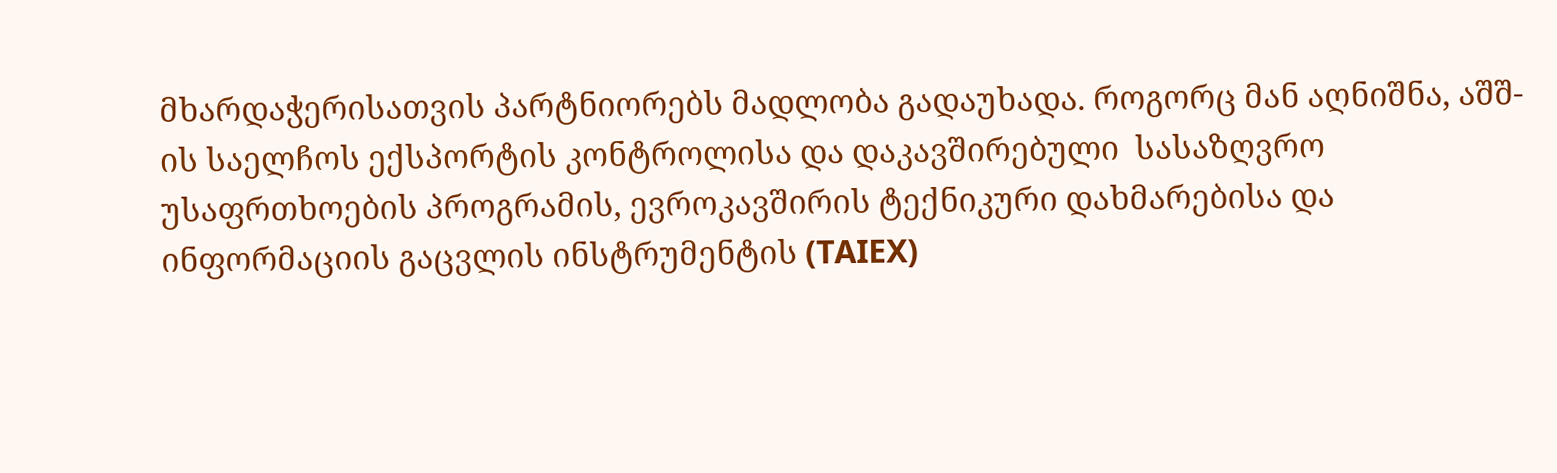მხარდაჭერისათვის პარტნიორებს მადლობა გადაუხადა. როგორც მან აღნიშნა, აშშ-ის საელჩოს ექსპორტის კონტროლისა და დაკავშირებული  სასაზღვრო უსაფრთხოების პროგრამის, ევროკავშირის ტექნიკური დახმარებისა და ინფორმაციის გაცვლის ინსტრუმენტის (TAIEX)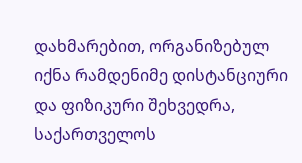დახმარებით, ორგანიზებულ იქნა რამდენიმე დისტანციური და ფიზიკური შეხვედრა, საქართველოს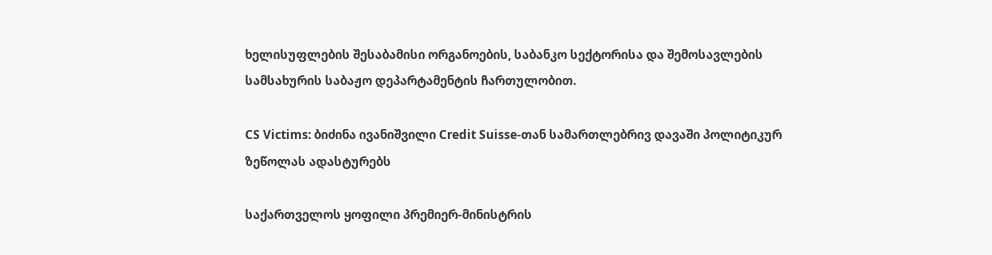ხელისუფლების შესაბამისი ორგანოების, საბანკო სექტორისა და შემოსავლების სამსახურის საბაჟო დეპარტამენტის ჩართულობით.

CS Victims: ბიძინა ივანიშვილი Credit Suisse-თან სამართლებრივ დავაში პოლიტიკურ ზეწოლას ადასტურებს

საქართველოს ყოფილი პრემიერ-მინისტრის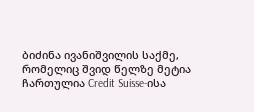ბიძინა ივანიშვილის საქმე, რომელიც შვიდ წელზე მეტია ჩართულია Credit Suisse-ისა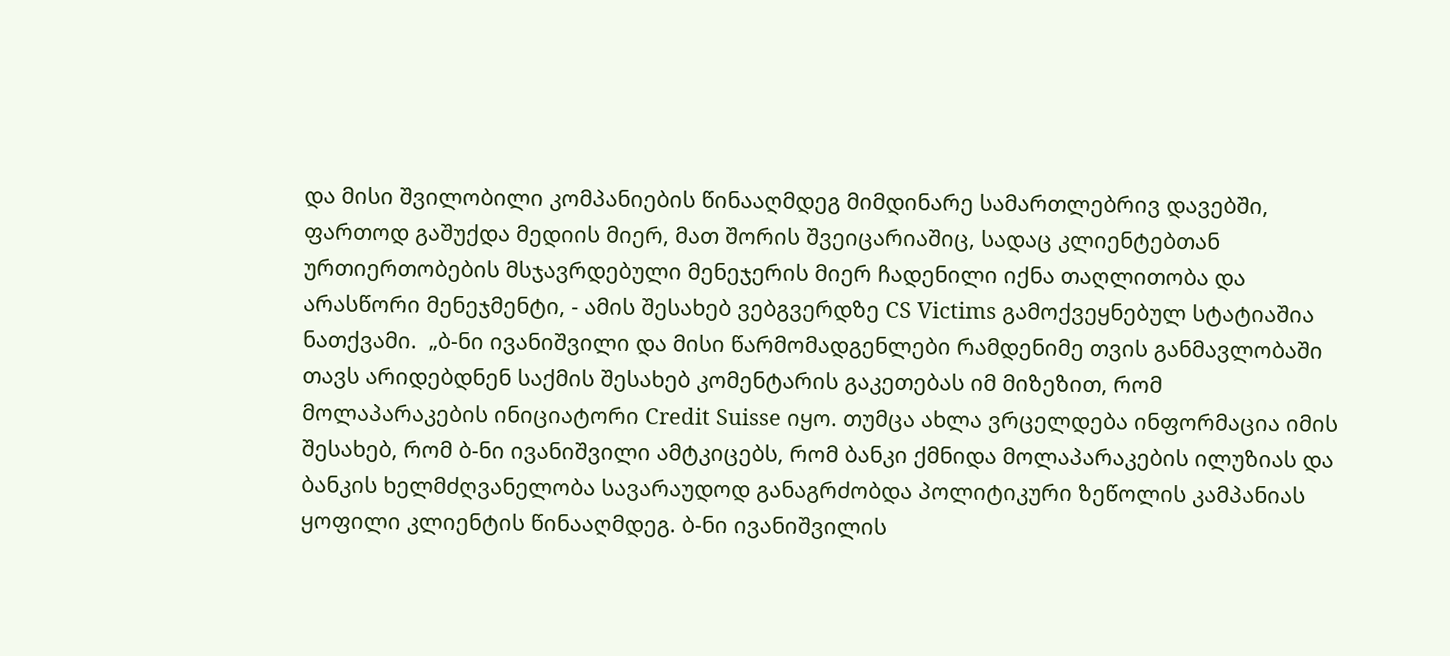და მისი შვილობილი კომპანიების წინააღმდეგ მიმდინარე სამართლებრივ დავებში, ფართოდ გაშუქდა მედიის მიერ, მათ შორის შვეიცარიაშიც, სადაც კლიენტებთან ურთიერთობების მსჯავრდებული მენეჯერის მიერ ჩადენილი იქნა თაღლითობა და არასწორი მენეჯმენტი, - ამის შესახებ ვებგვერდზე CS Victims გამოქვეყნებულ სტატიაშია ნათქვამი.  „ბ-ნი ივანიშვილი და მისი წარმომადგენლები რამდენიმე თვის განმავლობაში თავს არიდებდნენ საქმის შესახებ კომენტარის გაკეთებას იმ მიზეზით, რომ მოლაპარაკების ინიციატორი Credit Suisse იყო. თუმცა ახლა ვრცელდება ინფორმაცია იმის შესახებ, რომ ბ-ნი ივანიშვილი ამტკიცებს, რომ ბანკი ქმნიდა მოლაპარაკების ილუზიას და ბანკის ხელმძღვანელობა სავარაუდოდ განაგრძობდა პოლიტიკური ზეწოლის კამპანიას ყოფილი კლიენტის წინააღმდეგ. ბ-ნი ივანიშვილის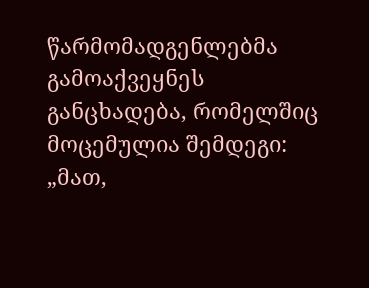წარმომადგენლებმა გამოაქვეყნეს განცხადება, რომელშიც მოცემულია შემდეგი: „მათ,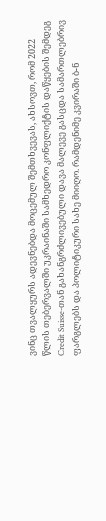ვინც თვალყურს ადევნებდა მოცემულ შემთხვევას, ახსოვთ, რომ 2022 წლის თებერვალში უკრაინაში სამხედრო კონფლიქტის დაწყების შემდეგ Credit Suisse-თან გახანგრძლივებული დავა მალევე გასცდა სამართლებრივ ფარგლებს და პოლიტიკური სახე მიიღო. რამდენიმე კვირაში ბ-ნ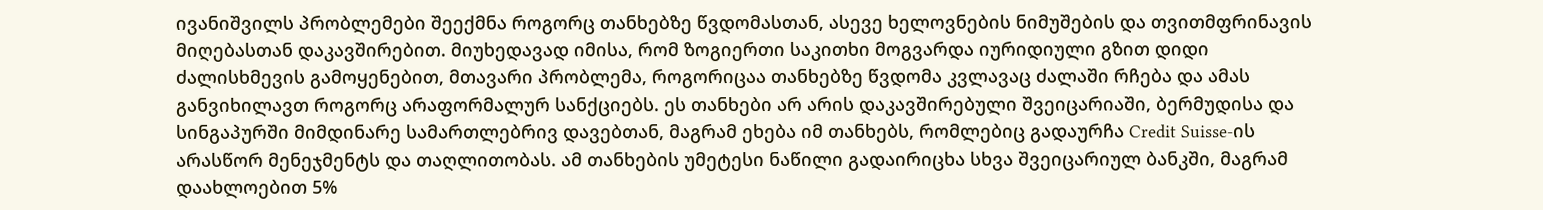ივანიშვილს პრობლემები შეექმნა როგორც თანხებზე წვდომასთან, ასევე ხელოვნების ნიმუშების და თვითმფრინავის მიღებასთან დაკავშირებით. მიუხედავად იმისა, რომ ზოგიერთი საკითხი მოგვარდა იურიდიული გზით დიდი ძალისხმევის გამოყენებით, მთავარი პრობლემა, როგორიცაა თანხებზე წვდომა კვლავაც ძალაში რჩება და ამას განვიხილავთ როგორც არაფორმალურ სანქციებს. ეს თანხები არ არის დაკავშირებული შვეიცარიაში, ბერმუდისა და სინგაპურში მიმდინარე სამართლებრივ დავებთან, მაგრამ ეხება იმ თანხებს, რომლებიც გადაურჩა Credit Suisse-ის არასწორ მენეჯმენტს და თაღლითობას. ამ თანხების უმეტესი ნაწილი გადაირიცხა სხვა შვეიცარიულ ბანკში, მაგრამ დაახლოებით 5%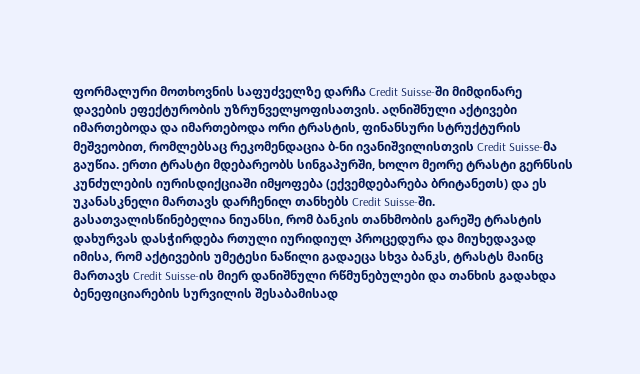ფორმალური მოთხოვნის საფუძველზე დარჩა Credit Suisse-ში მიმდინარე დავების ეფექტურობის უზრუნველყოფისათვის. აღნიშნული აქტივები იმართებოდა და იმართებოდა ორი ტრასტის, ფინანსური სტრუქტურის მეშვეობით, რომლებსაც რეკომენდაცია ბ-ნი ივანიშვილისთვის Credit Suisse-მა გაუწია. ერთი ტრასტი მდებარეობს სინგაპურში, ხოლო მეორე ტრასტი გერნსის კუნძულების იურისდიქციაში იმყოფება (ექვემდებარება ბრიტანეთს) და ეს უკანასკნელი მართავს დარჩენილ თანხებს Credit Suisse-ში. გასათვალისწინებელია ნიუანსი, რომ ბანკის თანხმობის გარეშე ტრასტის დახურვას დასჭირდება რთული იურიდიულ პროცედურა და მიუხედავად იმისა, რომ აქტივების უმეტესი ნაწილი გადაეცა სხვა ბანკს, ტრასტს მაინც მართავს Credit Suisse-ის მიერ დანიშნული რწმუნებულები და თანხის გადახდა ბენეფიციარების სურვილის შესაბამისად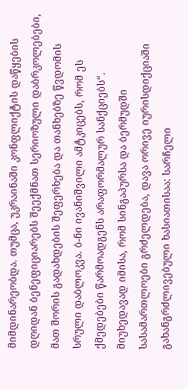მიმდინარეობდა. თუმცა, უკრაინაში კონფლიქტის დაწყების დღიდან ბენეფიციარებს შეექმნათ სერიოზული დაბრკოლებები, მათ შორის გადახდების შეფერხება და თანხებზე წვდომის სრული დაბლოკვა. ბ-ნი ივანიშვილი ამტკიცებს, რომ ეს ქმედებები წარმოადგენს არაფორმალურ სანქციებს“. მიუხედავად იმისა, რომ სინგაპურსა და ბერმუდში სასამართლოები გრძელდება, დავა ორივე იურისდიქციაში გახანგრძლივებული ხასიათისაა: სარჩელი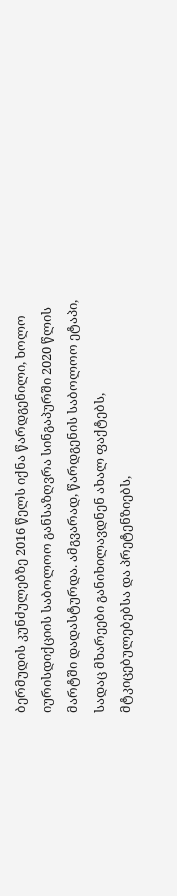ბერმუდის კუნძულებზე 2016 წელს იქნა წარდგენილი, ხოლო იურისდიქციის საბოლოო განსაზღვრა სინგაპურში 2020 წლის მარტში დადასტურდა. ამგვარად, წარდგენის საბოლოო ეტაპი, სადაც მხარეები განიხილავდნენ ახალ ფაქტებს, მტკიცებულებებსა და პრეტენზიებს,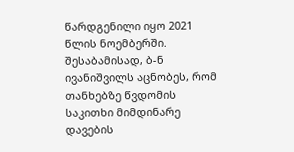წარდგენილი იყო 2021 წლის ნოემბერში. შესაბამისად, ბ-ნ ივანიშვილს აცნობეს, რომ თანხებზე წვდომის საკითხი მიმდინარე დავების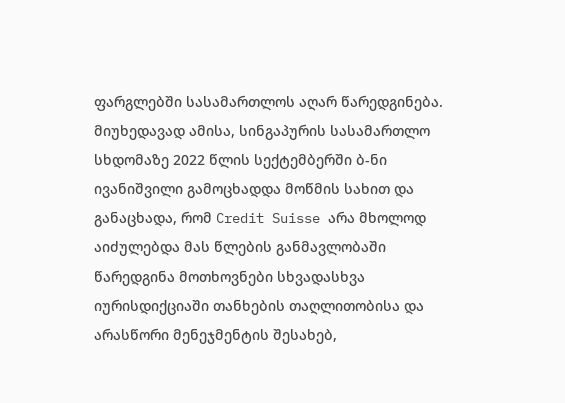ფარგლებში სასამართლოს აღარ წარედგინება. მიუხედავად ამისა, სინგაპურის სასამართლო სხდომაზე 2022 წლის სექტემბერში ბ-ნი ივანიშვილი გამოცხადდა მოწმის სახით და განაცხადა, რომ Credit Suisse არა მხოლოდ აიძულებდა მას წლების განმავლობაში წარედგინა მოთხოვნები სხვადასხვა იურისდიქციაში თანხების თაღლითობისა და არასწორი მენეჯმენტის შესახებ,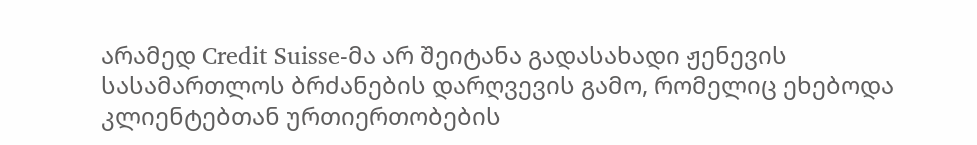არამედ Credit Suisse-მა არ შეიტანა გადასახადი ჟენევის სასამართლოს ბრძანების დარღვევის გამო, რომელიც ეხებოდა კლიენტებთან ურთიერთობების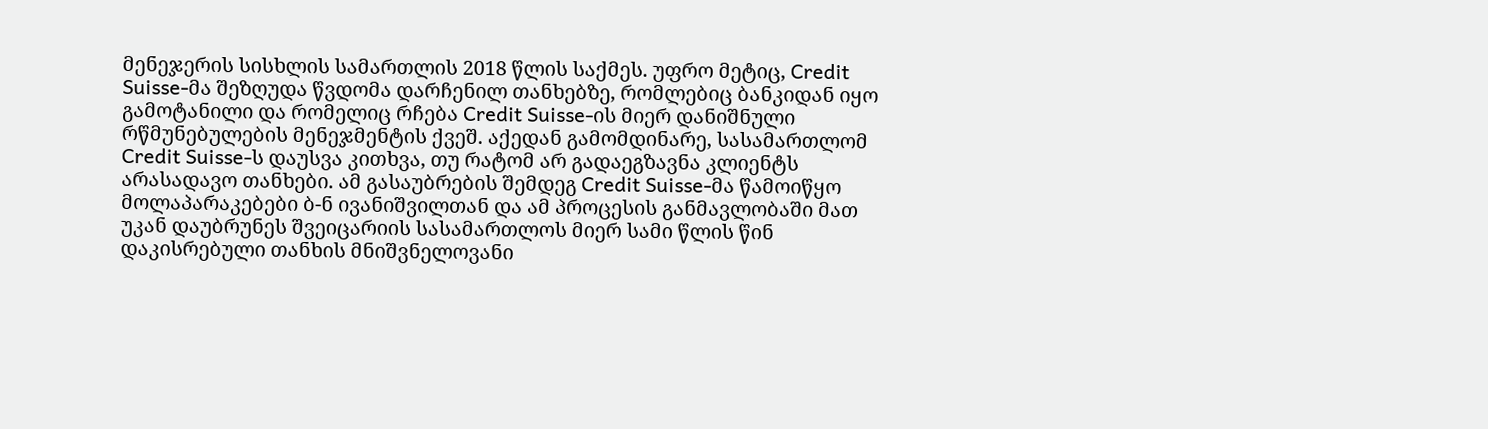მენეჯერის სისხლის სამართლის 2018 წლის საქმეს. უფრო მეტიც, Credit Suisse-მა შეზღუდა წვდომა დარჩენილ თანხებზე, რომლებიც ბანკიდან იყო გამოტანილი და რომელიც რჩება Credit Suisse-ის მიერ დანიშნული რწმუნებულების მენეჯმენტის ქვეშ. აქედან გამომდინარე, სასამართლომ Credit Suisse-ს დაუსვა კითხვა, თუ რატომ არ გადაეგზავნა კლიენტს არასადავო თანხები. ამ გასაუბრების შემდეგ Credit Suisse-მა წამოიწყო მოლაპარაკებები ბ-ნ ივანიშვილთან და ამ პროცესის განმავლობაში მათ უკან დაუბრუნეს შვეიცარიის სასამართლოს მიერ სამი წლის წინ დაკისრებული თანხის მნიშვნელოვანი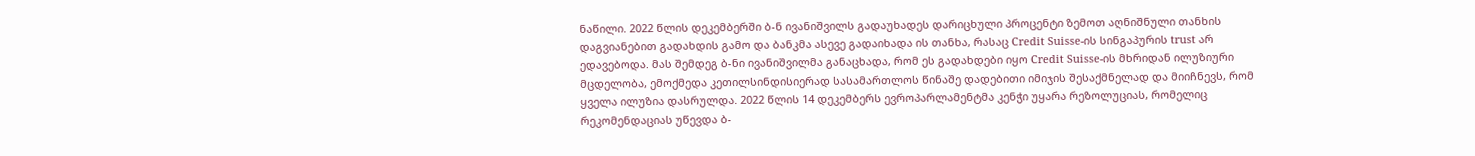ნაწილი. 2022 წლის დეკემბერში ბ-ნ ივანიშვილს გადაუხადეს დარიცხული პროცენტი ზემოთ აღნიშნული თანხის დაგვიანებით გადახდის გამო და ბანკმა ასევე გადაიხადა ის თანხა, რასაც Credit Suisse-ის სინგაპურის trust არ ედავებოდა. მას შემდეგ ბ-ნი ივანიშვილმა განაცხადა, რომ ეს გადახდები იყო Credit Suisse-ის მხრიდან ილუზიური მცდელობა, ემოქმედა კეთილსინდისიერად სასამართლოს წინაშე დადებითი იმიჯის შესაქმნელად და მიიჩნევს, რომ ყველა ილუზია დასრულდა. 2022 წლის 14 დეკემბერს ევროპარლამენტმა კენჭი უყარა რეზოლუციას, რომელიც რეკომენდაციას უწევდა ბ-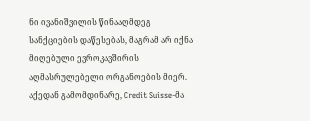ნი ივანიშვილის წინააღმდეგ სანქციების დაწესებას, მაგრამ არ იქნა მიღებული ევროკავშირის აღმასრულებელი ორგანოების მიერ. აქედან გამომდინარე, Credit Suisse-მა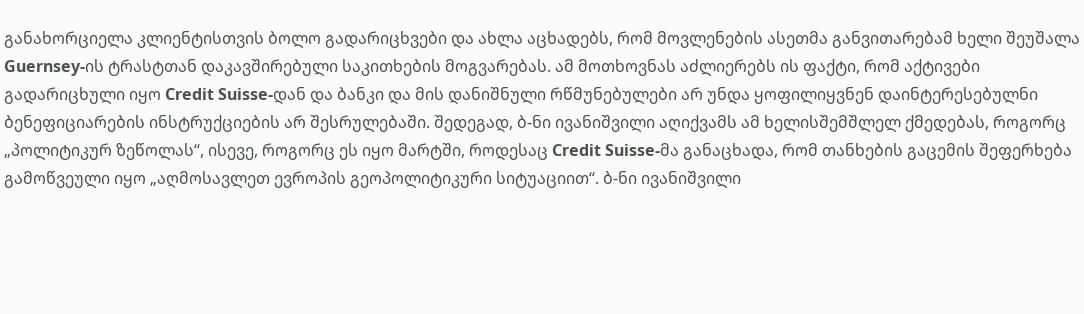განახორციელა კლიენტისთვის ბოლო გადარიცხვები და ახლა აცხადებს, რომ მოვლენების ასეთმა განვითარებამ ხელი შეუშალა Guernsey-ის ტრასტთან დაკავშირებული საკითხების მოგვარებას. ამ მოთხოვნას აძლიერებს ის ფაქტი, რომ აქტივები გადარიცხული იყო Credit Suisse-დან და ბანკი და მის დანიშნული რწმუნებულები არ უნდა ყოფილიყვნენ დაინტერესებულნი ბენეფიციარების ინსტრუქციების არ შესრულებაში. შედეგად, ბ-ნი ივანიშვილი აღიქვამს ამ ხელისშემშლელ ქმედებას, როგორც „პოლიტიკურ ზეწოლას“, ისევე, როგორც ეს იყო მარტში, როდესაც Credit Suisse-მა განაცხადა, რომ თანხების გაცემის შეფერხება გამოწვეული იყო „აღმოსავლეთ ევროპის გეოპოლიტიკური სიტუაციით“. ბ-ნი ივანიშვილი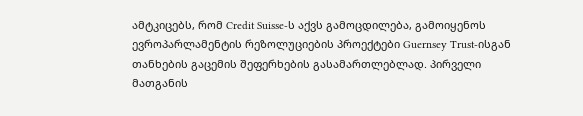ამტკიცებს, რომ Credit Suisse-ს აქვს გამოცდილება, გამოიყენოს ევროპარლამენტის რეზოლუციების პროექტები Guernsey Trust-ისგან თანხების გაცემის შეფერხების გასამართლებლად. პირველი მათგანის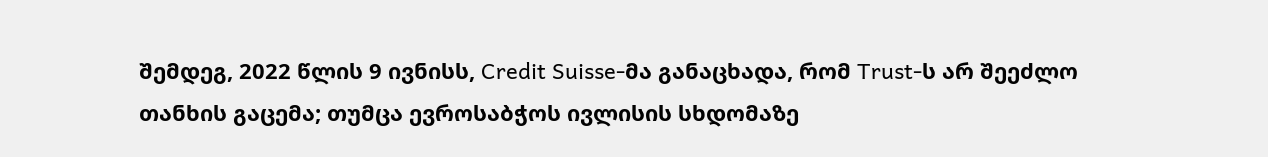შემდეგ, 2022 წლის 9 ივნისს, Credit Suisse-მა განაცხადა, რომ Trust-ს არ შეეძლო თანხის გაცემა; თუმცა ევროსაბჭოს ივლისის სხდომაზე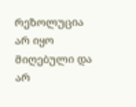რეზოლუცია არ იყო მიღებული და არ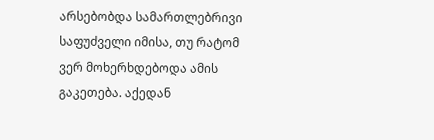არსებობდა სამართლებრივი საფუძველი იმისა, თუ რატომ ვერ მოხერხდებოდა ამის გაკეთება. აქედან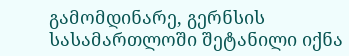გამომდინარე, გერნსის სასამართლოში შეტანილი იქნა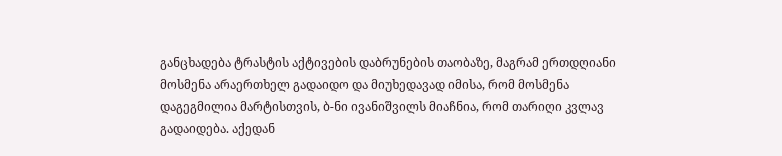განცხადება ტრასტის აქტივების დაბრუნების თაობაზე, მაგრამ ერთდღიანი მოსმენა არაერთხელ გადაიდო და მიუხედავად იმისა, რომ მოსმენა დაგეგმილია მარტისთვის, ბ-ნი ივანიშვილს მიაჩნია, რომ თარიღი კვლავ გადაიდება. აქედან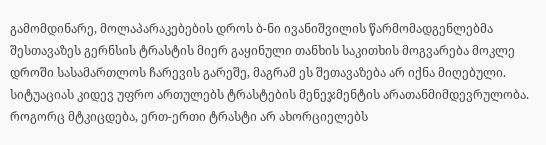გამომდინარე, მოლაპარაკებების დროს ბ-ნი ივანიშვილის წარმომადგენლებმა შესთავაზეს გერნსის ტრასტის მიერ გაყინული თანხის საკითხის მოგვარება მოკლე დროში სასამართლოს ჩარევის გარეშე, მაგრამ ეს შეთავაზება არ იქნა მიღებული. სიტუაციას კიდევ უფრო ართულებს ტრასტების მენეჯმენტის არათანმიმდევრულობა. როგორც მტკიცდება, ერთ-ერთი ტრასტი არ ახორციელებს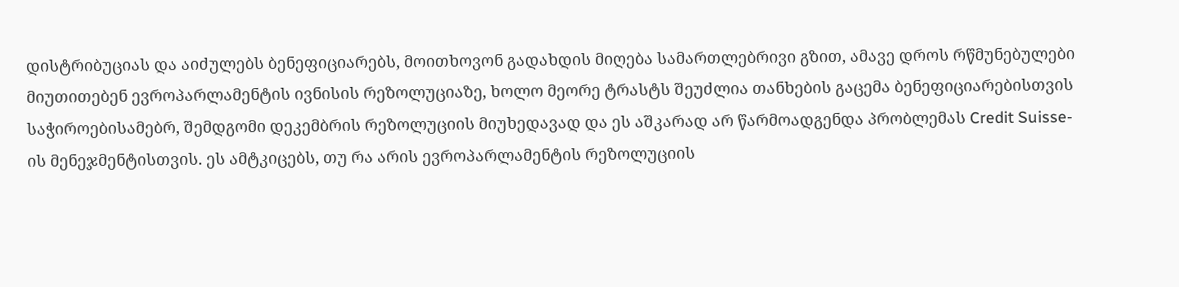დისტრიბუციას და აიძულებს ბენეფიციარებს, მოითხოვონ გადახდის მიღება სამართლებრივი გზით, ამავე დროს რწმუნებულები მიუთითებენ ევროპარლამენტის ივნისის რეზოლუციაზე, ხოლო მეორე ტრასტს შეუძლია თანხების გაცემა ბენეფიციარებისთვის საჭიროებისამებრ, შემდგომი დეკემბრის რეზოლუციის მიუხედავად და ეს აშკარად არ წარმოადგენდა პრობლემას Credit Suisse-ის მენეჯმენტისთვის. ეს ამტკიცებს, თუ რა არის ევროპარლამენტის რეზოლუციის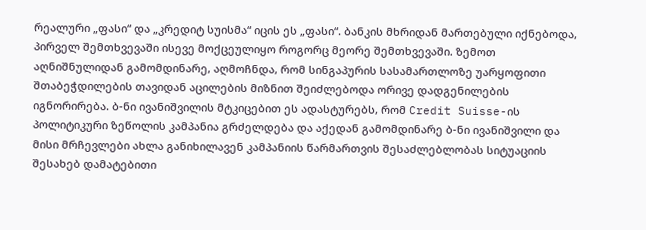რეალური „ფასი“ და „კრედიტ სუისმა“ იცის ეს „ფასი“. ბანკის მხრიდან მართებული იქნებოდა, პირველ შემთხვევაში ისევე მოქცეულიყო როგორც მეორე შემთხვევაში. ზემოთ აღნიშნულიდან გამომდინარე, აღმოჩნდა, რომ სინგაპურის სასამართლოზე უარყოფითი შთაბეჭდილების თავიდან აცილების მიზნით შეიძლებოდა ორივე დადგენილების იგნორირება. ბ-ნი ივანიშვილის მტკიცებით ეს ადასტურებს, რომ Credit Suisse-ის პოლიტიკური ზეწოლის კამპანია გრძელდება და აქედან გამომდინარე ბ-ნი ივანიშვილი და მისი მრჩევლები ახლა განიხილავენ კამპანიის წარმართვის შესაძლებლობას სიტუაციის შესახებ დამატებითი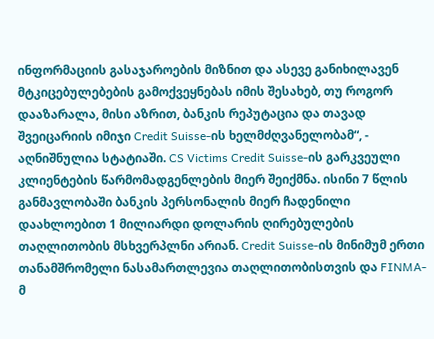ინფორმაციის გასაჯაროების მიზნით და ასევე განიხილავენ მტკიცებულებების გამოქვეყნებას იმის შესახებ, თუ როგორ დააზარალა, მისი აზრით, ბანკის რეპუტაცია და თავად შვეიცარიის იმიჯი Credit Suisse-ის ხელმძღვანელობამ“, - აღნიშნულია სტატიაში. CS Victims Credit Suisse-ის გარკვეული კლიენტების წარმომადგენლების მიერ შეიქმნა. ისინი 7 წლის განმავლობაში ბანკის პერსონალის მიერ ჩადენილი დაახლოებით 1 მილიარდი დოლარის ღირებულების თაღლითობის მსხვერპლნი არიან. Credit Suisse-ის მინიმუმ ერთი თანამშრომელი ნასამართლევია თაღლითობისთვის და FINMA-მ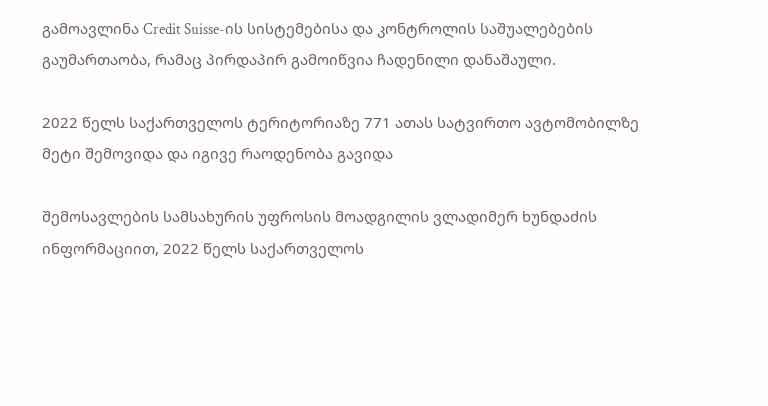გამოავლინა Credit Suisse-ის სისტემებისა და კონტროლის საშუალებების გაუმართაობა, რამაც პირდაპირ გამოიწვია ჩადენილი დანაშაული.

2022 წელს საქართველოს ტერიტორიაზე 771 ათას სატვირთო ავტომობილზე მეტი შემოვიდა და იგივე რაოდენობა გავიდა

შემოსავლების სამსახურის უფროსის მოადგილის ვლადიმერ ხუნდაძის ინფორმაციით, 2022 წელს საქართველოს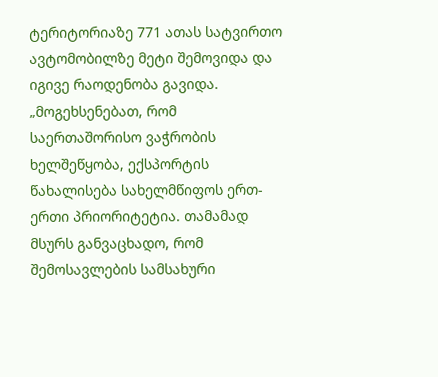ტერიტორიაზე 771 ათას სატვირთო ავტომობილზე მეტი შემოვიდა და იგივე რაოდენობა გავიდა. „მოგეხსენებათ, რომ საერთაშორისო ვაჭრობის ხელშეწყობა, ექსპორტის წახალისება სახელმწიფოს ერთ-ერთი პრიორიტეტია. თამამად მსურს განვაცხადო, რომ შემოსავლების სამსახური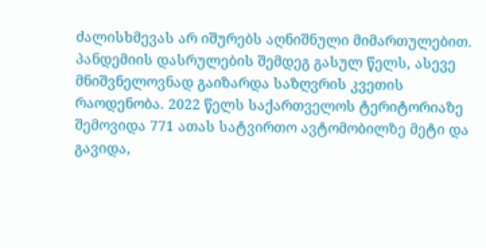ძალისხმევას არ იშურებს აღნიშნული მიმართულებით. პანდემიის დასრულების შემდეგ გასულ წელს, ასევე მნიშვნელოვნად გაიზარდა საზღვრის კვეთის რაოდენობა. 2022 წელს საქართველოს ტერიტორიაზე შემოვიდა 771 ათას სატვირთო ავტომობილზე მეტი და გავიდა,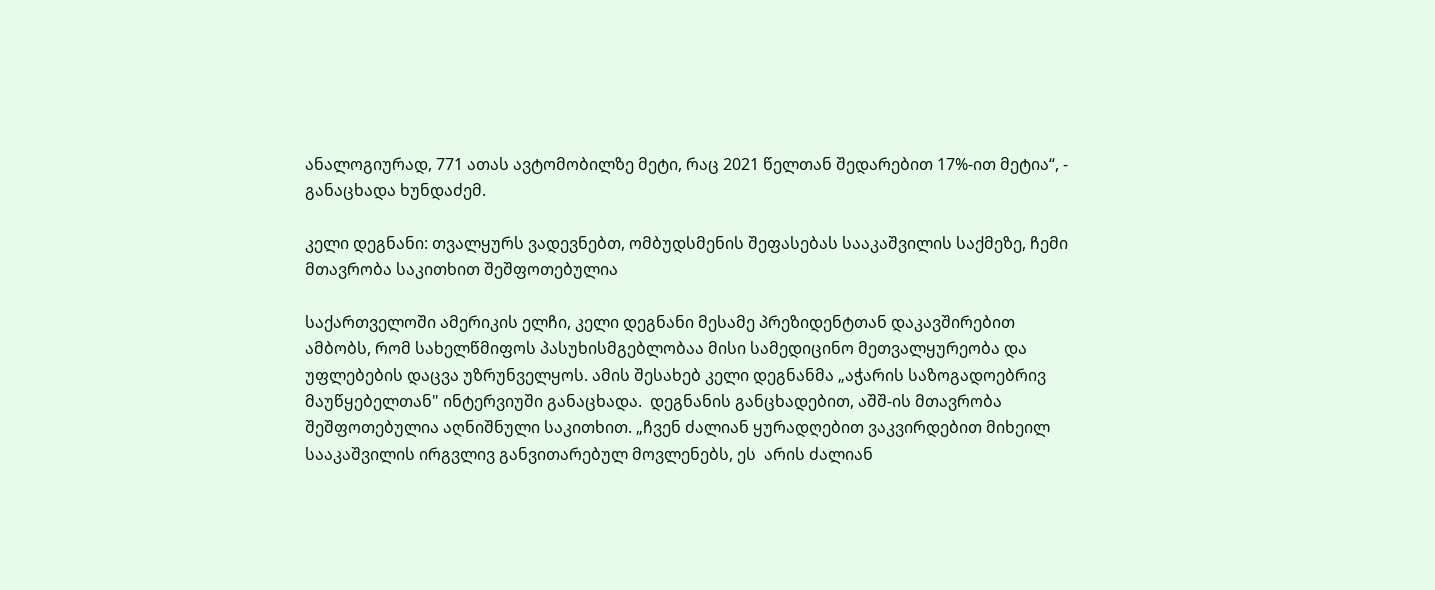ანალოგიურად, 771 ათას ავტომობილზე მეტი, რაც 2021 წელთან შედარებით 17%-ით მეტია“, - განაცხადა ხუნდაძემ.

კელი დეგნანი: თვალყურს ვადევნებთ, ომბუდსმენის შეფასებას სააკაშვილის საქმეზე, ჩემი მთავრობა საკითხით შეშფოთებულია

საქართველოში ამერიკის ელჩი, კელი დეგნანი მესამე პრეზიდენტთან დაკავშირებით ამბობს, რომ სახელწმიფოს პასუხისმგებლობაა მისი სამედიცინო მეთვალყურეობა და უფლებების დაცვა უზრუნველყოს. ამის შესახებ კელი დეგნანმა „აჭარის საზოგადოებრივ მაუწყებელთან" ინტერვიუში განაცხადა.  დეგნანის განცხადებით, აშშ-ის მთავრობა შეშფოთებულია აღნიშნული საკითხით. „ჩვენ ძალიან ყურადღებით ვაკვირდებით მიხეილ სააკაშვილის ირგვლივ განვითარებულ მოვლენებს, ეს  არის ძალიან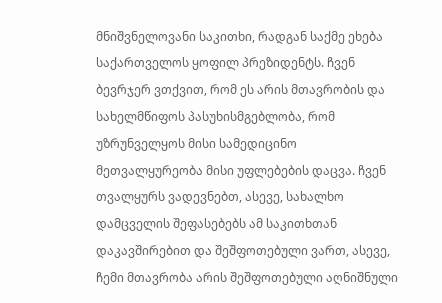მნიშვნელოვანი საკითხი, რადგან საქმე ეხება საქართველოს ყოფილ პრეზიდენტს. ჩვენ ბევრჯერ ვთქვით, რომ ეს არის მთავრობის და სახელმწიფოს პასუხისმგებლობა, რომ უზრუნველყოს მისი სამედიცინო მეთვალყურეობა მისი უფლებების დაცვა. ჩვენ თვალყურს ვადევნებთ, ასევე, სახალხო დამცველის შეფასებებს ამ საკითხთან დაკავშირებით და შეშფოთებული ვართ, ასევე, ჩემი მთავრობა არის შეშფოთებული აღნიშნული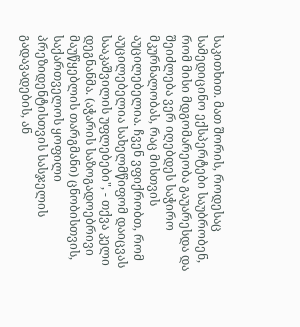საკითხით. მათ შორის, როდესაც სამედიცინო ექსპერტები საუბრობენ, რომ მისი მდგომარეობა გაუარესდა და შეიძლება ვერ იღებდეს საჭირო მკურნალობას, რაც მისთვის აუცილებელია. ჩვენ ვფიქრობთ, რომ აუცილებელია სახელმწიფომ დაიცვას სააკაშვილის უფლებები", - თქვა კელი დეგნანმა. (აჭარის საზოგადოებრივი მაუწყებლის თარგმანი) ცნობისთვის, საქართველოს ყოფილი პრეზიდენტისთვის სასჯელის გადავადების, ან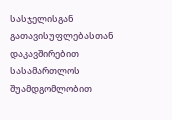სასჯელისგან გათავისუფლებასთან დაკავშირებით სასამართლოს შუამდგომლობით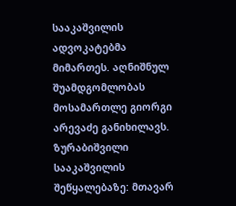სააკაშვილის ადვოკატებმა მიმართეს. აღნიშნულ შუამდგომლობას მოსამართლე გიორგი არევაძე განიხილავს. ზურაბიშვილი სააკაშვილის შეწყალებაზე: მთავარ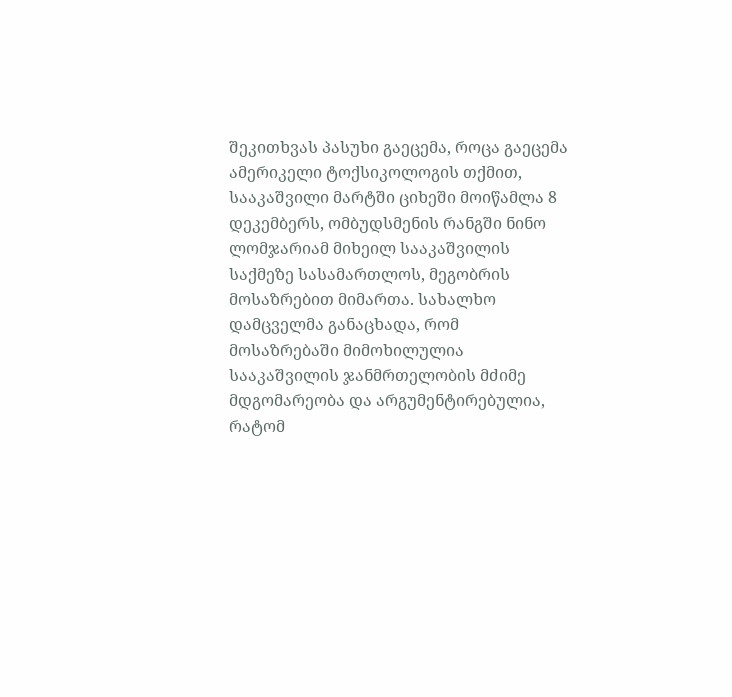შეკითხვას პასუხი გაეცემა, როცა გაეცემა ამერიკელი ტოქსიკოლოგის თქმით, სააკაშვილი მარტში ციხეში მოიწამლა 8 დეკემბერს, ომბუდსმენის რანგში ნინო ლომჯარიამ მიხეილ სააკაშვილის საქმეზე სასამართლოს, მეგობრის მოსაზრებით მიმართა. სახალხო დამცველმა განაცხადა, რომ მოსაზრებაში მიმოხილულია სააკაშვილის ჯანმრთელობის მძიმე მდგომარეობა და არგუმენტირებულია, რატომ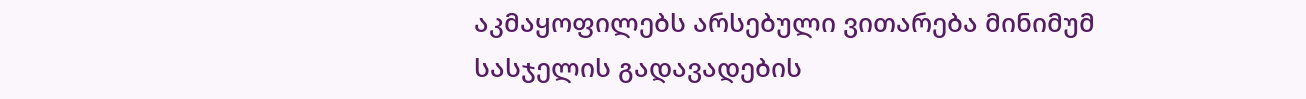აკმაყოფილებს არსებული ვითარება მინიმუმ სასჯელის გადავადების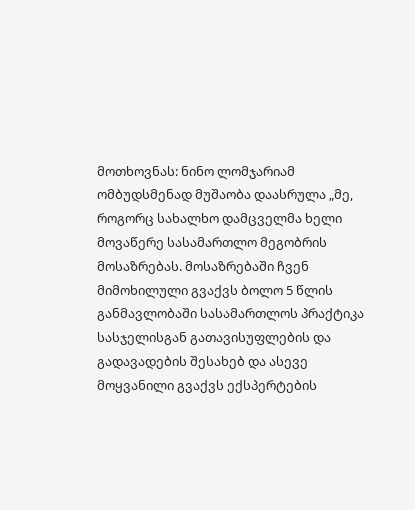მოთხოვნას: ნინო ლომჯარიამ ომბუდსმენად მუშაობა დაასრულა „მე, როგორც სახალხო დამცველმა ხელი მოვაწერე სასამართლო მეგობრის მოსაზრებას. მოსაზრებაში ჩვენ მიმოხილული გვაქვს ბოლო 5 წლის განმავლობაში სასამართლოს პრაქტიკა სასჯელისგან გათავისუფლების და გადავადების შესახებ და ასევე მოყვანილი გვაქვს ექსპერტების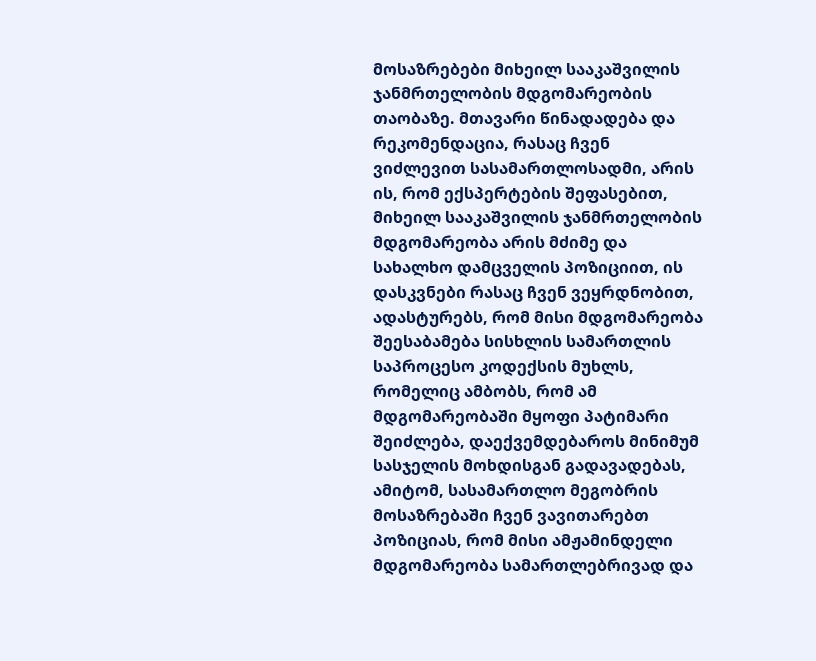მოსაზრებები მიხეილ სააკაშვილის ჯანმრთელობის მდგომარეობის თაობაზე. მთავარი წინადადება და რეკომენდაცია, რასაც ჩვენ ვიძლევით სასამართლოსადმი, არის ის, რომ ექსპერტების შეფასებით, მიხეილ სააკაშვილის ჯანმრთელობის მდგომარეობა არის მძიმე და სახალხო დამცველის პოზიციით, ის დასკვნები რასაც ჩვენ ვეყრდნობით, ადასტურებს, რომ მისი მდგომარეობა შეესაბამება სისხლის სამართლის საპროცესო კოდექსის მუხლს, რომელიც ამბობს, რომ ამ მდგომარეობაში მყოფი პატიმარი შეიძლება, დაექვემდებაროს მინიმუმ სასჯელის მოხდისგან გადავადებას, ამიტომ, სასამართლო მეგობრის მოსაზრებაში ჩვენ ვავითარებთ პოზიციას, რომ მისი ამჟამინდელი მდგომარეობა სამართლებრივად და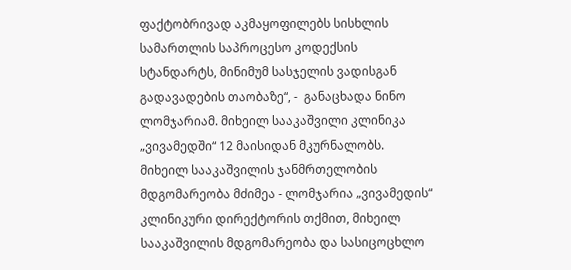ფაქტობრივად აკმაყოფილებს სისხლის სამართლის საპროცესო კოდექსის სტანდარტს, მინიმუმ სასჯელის ვადისგან გადავადების თაობაზე“, -  განაცხადა ნინო ლომჯარიამ. მიხეილ სააკაშვილი კლინიკა „ვივამედში“ 12 მაისიდან მკურნალობს. მიხეილ სააკაშვილის ჯანმრთელობის მდგომარეობა მძიმეა - ლომჯარია „ვივამედის“ კლინიკური დირექტორის თქმით, მიხეილ სააკაშვილის მდგომარეობა და სასიცოცხლო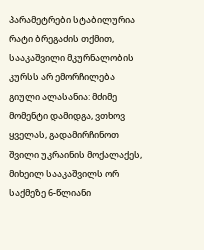პარამეტრები სტაბილურია რატი ბრეგაძის თქმით, სააკაშვილი მკურნალობის კურსს არ ემორჩილება გიული ალასანია: მძიმე მომენტი დამიდგა, ვთხოვ ყველას, გადამირჩინოთ შვილი უკრაინის მოქალაქეს, მიხეილ სააკაშვილს ორ საქმეზე 6-წლიანი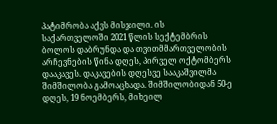პატიმრობა აქვს მისჯილი. ის საქართველოში 2021 წლის სექტემბრის ბოლოს დაბრუნდა და თვითმმართველობის არჩევნების წინა დღეს, პირველ ოქტომბერს დააკავეს. დაკავების დღესვე სააკაშვილმა შიმშილობა გამოაცხადა. შიმშილობიდან 50-ე დღეს, 19 ნოემბერს, მიხეილ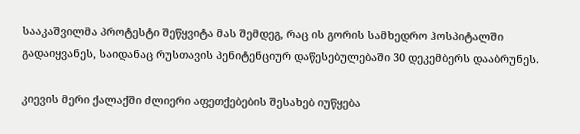სააკაშვილმა პროტესტი შეწყვიტა მას შემდეგ, რაც ის გორის სამხედრო ჰოსპიტალში გადაიყვანეს, საიდანაც რუსთავის პენიტენციურ დაწესებულებაში 30 დეკემბერს დააბრუნეს.

კიევის მერი ქალაქში ძლიერი აფეთქებების შესახებ იუწყება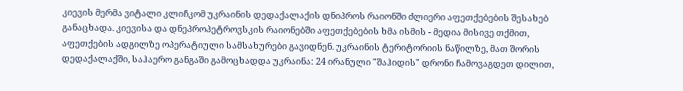კიევის მერმა ვიტალი კლიჩკომ უკრაინის დედაქალაქის დნიპროს რაიონში ძლიერი აფეთქებების შესახებ განაცხადა. კიევისა და დნეპროპეტროვსკის რაიონებში აფეთქებების ხმა ისმის - მედია მისივე თქმით, აფეთქების ადგილზე ოპერატიული სამსახურები გავიდნენ. უკრაინის ტერიტორიის ნაწილზე, მათ შორის დედაქალაქში, საჰაერო განგაში გამოცხადდა უკრაინა: 24 ირანული "შაჰიდის" დრონი ჩამოვაგდეთ დილით,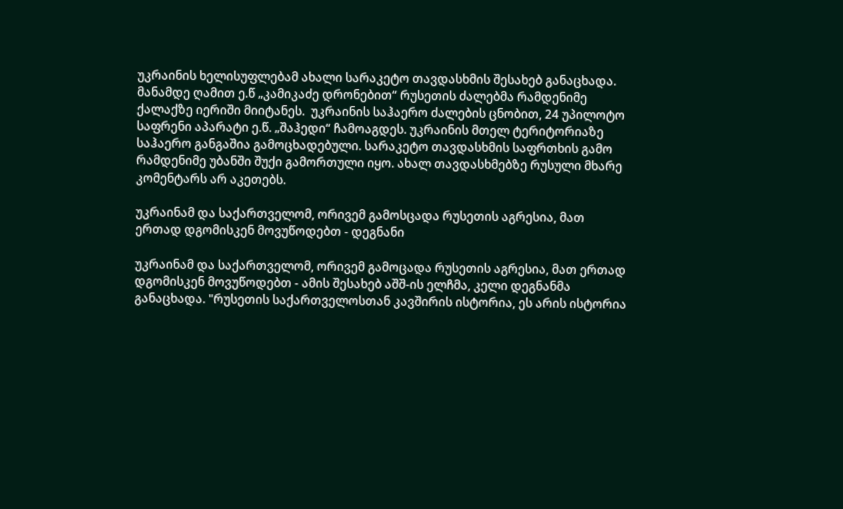უკრაინის ხელისუფლებამ ახალი სარაკეტო თავდასხმის შესახებ განაცხადა. მანამდე ღამით ე.წ „კამიკაძე დრონებით“ რუსეთის ძალებმა რამდენიმე ქალაქზე იერიში მიიტანეს.  უკრაინის საჰაერო ძალების ცნობით, 24 უპილოტო საფრენი აპარატი ე.წ. „შაჰედი“ ჩამოაგდეს. უკრაინის მთელ ტერიტორიაზე საჰაერო განგაშია გამოცხადებული. სარაკეტო თავდასხმის საფრთხის გამო რამდენიმე უბანში შუქი გამორთული იყო. ახალ თავდასხმებზე რუსული მხარე კომენტარს არ აკეთებს.

უკრაინამ და საქართველომ, ორივემ გამოსცადა რუსეთის აგრესია, მათ ერთად დგომისკენ მოვუწოდებთ - დეგნანი

უკრაინამ და საქართველომ, ორივემ გამოცადა რუსეთის აგრესია, მათ ერთად დგომისკენ მოვუწოდებთ - ამის შესახებ აშშ-ის ელჩმა, კელი დეგნანმა განაცხადა. "რუსეთის საქართველოსთან კავშირის ისტორია, ეს არის ისტორია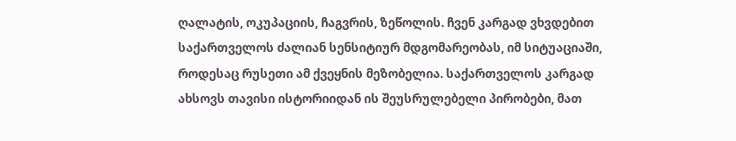ღალატის, ოკუპაციის, ჩაგვრის, ზეწოლის. ჩვენ კარგად ვხვდებით საქართველოს ძალიან სენსიტიურ მდგომარეობას, იმ სიტუაციაში, როდესაც რუსეთი ამ ქვეყნის მეზობელია. საქართველოს კარგად ახსოვს თავისი ისტორიიდან ის შეუსრულებელი პირობები, მათ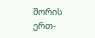შორის ერთ-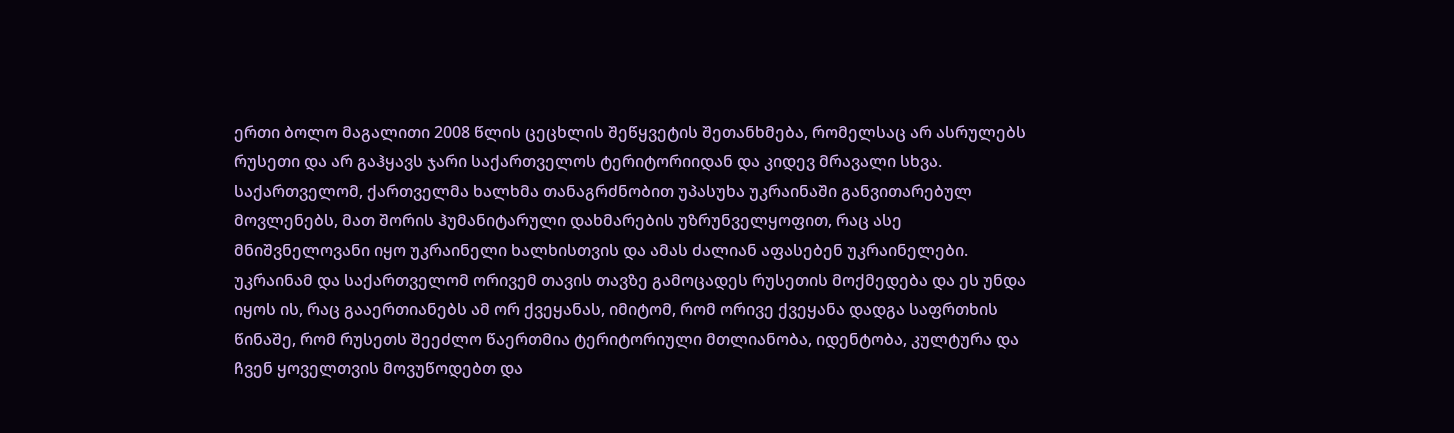ერთი ბოლო მაგალითი 2008 წლის ცეცხლის შეწყვეტის შეთანხმება, რომელსაც არ ასრულებს რუსეთი და არ გაჰყავს ჯარი საქართველოს ტერიტორიიდან და კიდევ მრავალი სხვა. საქართველომ, ქართველმა ხალხმა თანაგრძნობით უპასუხა უკრაინაში განვითარებულ მოვლენებს, მათ შორის ჰუმანიტარული დახმარების უზრუნველყოფით, რაც ასე მნიშვნელოვანი იყო უკრაინელი ხალხისთვის და ამას ძალიან აფასებენ უკრაინელები. უკრაინამ და საქართველომ ორივემ თავის თავზე გამოცადეს რუსეთის მოქმედება და ეს უნდა იყოს ის, რაც გააერთიანებს ამ ორ ქვეყანას, იმიტომ, რომ ორივე ქვეყანა დადგა საფრთხის წინაშე, რომ რუსეთს შეეძლო წაერთმია ტერიტორიული მთლიანობა, იდენტობა, კულტურა და ჩვენ ყოველთვის მოვუწოდებთ და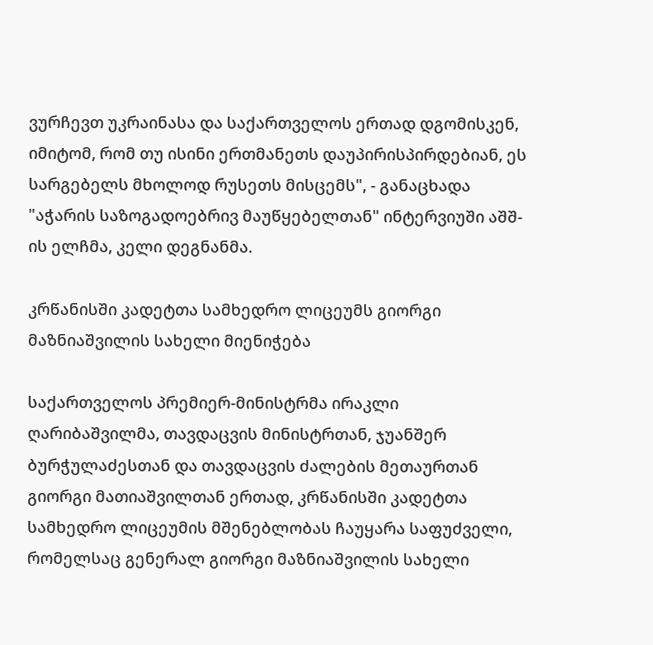ვურჩევთ უკრაინასა და საქართველოს ერთად დგომისკენ, იმიტომ, რომ თუ ისინი ერთმანეთს დაუპირისპირდებიან, ეს სარგებელს მხოლოდ რუსეთს მისცემს", - განაცხადა "აჭარის საზოგადოებრივ მაუწყებელთან" ინტერვიუში აშშ-ის ელჩმა, კელი დეგნანმა.

კრწანისში კადეტთა სამხედრო ლიცეუმს გიორგი მაზნიაშვილის სახელი მიენიჭება

საქართველოს პრემიერ-მინისტრმა ირაკლი ღარიბაშვილმა, თავდაცვის მინისტრთან, ჯუანშერ ბურჭულაძესთან და თავდაცვის ძალების მეთაურთან გიორგი მათიაშვილთან ერთად, კრწანისში კადეტთა სამხედრო ლიცეუმის მშენებლობას ჩაუყარა საფუძველი, რომელსაც გენერალ გიორგი მაზნიაშვილის სახელი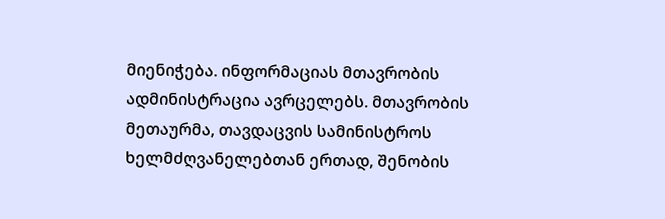მიენიჭება. ინფორმაციას მთავრობის ადმინისტრაცია ავრცელებს. მთავრობის მეთაურმა, თავდაცვის სამინისტროს ხელმძღვანელებთან ერთად, შენობის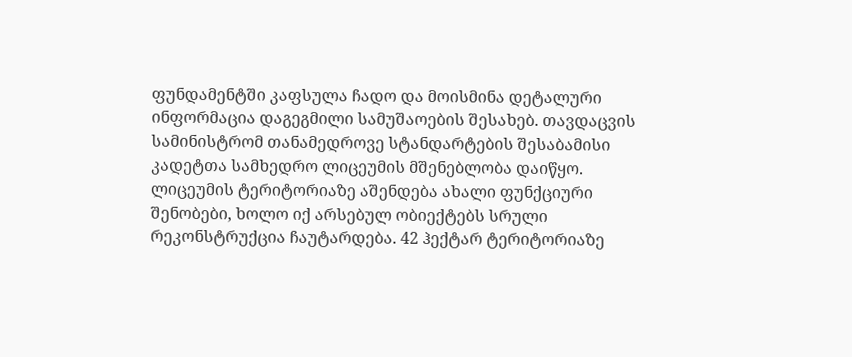ფუნდამენტში კაფსულა ჩადო და მოისმინა დეტალური ინფორმაცია დაგეგმილი სამუშაოების შესახებ. თავდაცვის სამინისტრომ თანამედროვე სტანდარტების შესაბამისი კადეტთა სამხედრო ლიცეუმის მშენებლობა დაიწყო. ლიცეუმის ტერიტორიაზე აშენდება ახალი ფუნქციური შენობები, ხოლო იქ არსებულ ობიექტებს სრული რეკონსტრუქცია ჩაუტარდება. 42 ჰექტარ ტერიტორიაზე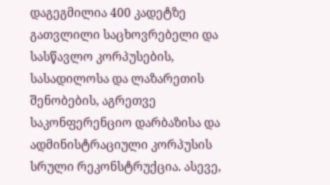დაგეგმილია 400 კადეტზე გათვლილი საცხოვრებელი და სასწავლო კორპუსების, სასადილოსა და ლაზარეთის შენობების, აგრეთვე საკონფერენციო დარბაზისა და ადმინისტრაციული კორპუსის სრული რეკონსტრუქცია. ასევე,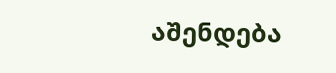აშენდება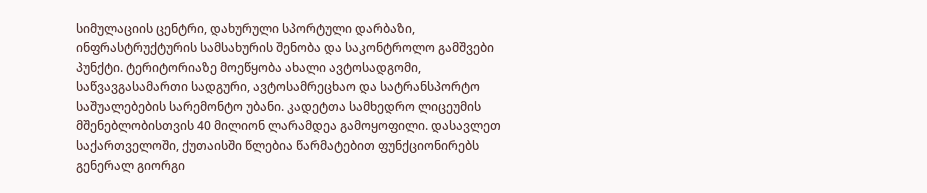სიმულაციის ცენტრი, დახურული სპორტული დარბაზი, ინფრასტრუქტურის სამსახურის შენობა და საკონტროლო გამშვები პუნქტი. ტერიტორიაზე მოეწყობა ახალი ავტოსადგომი, საწვავგასამართი სადგური, ავტოსამრეცხაო და სატრანსპორტო საშუალებების სარემონტო უბანი. კადეტთა სამხედრო ლიცეუმის მშენებლობისთვის 40 მილიონ ლარამდეა გამოყოფილი. დასავლეთ საქართველოში, ქუთაისში წლებია წარმატებით ფუნქციონირებს გენერალ გიორგი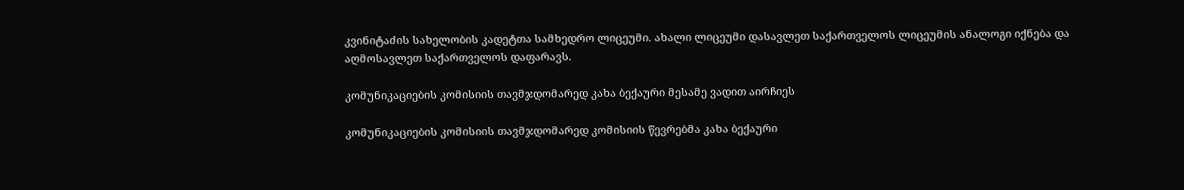კვინიტაძის სახელობის კადეტთა სამხედრო ლიცეუმი. ახალი ლიცეუმი დასავლეთ საქართველოს ლიცეუმის ანალოგი იქნება და აღმოსავლეთ საქართველოს დაფარავს.

კომუნიკაციების კომისიის თავმჯდომარედ კახა ბექაური მესამე ვადით აირჩიეს

კომუნიკაციების კომისიის თავმჯდომარედ კომისიის წევრებმა კახა ბექაური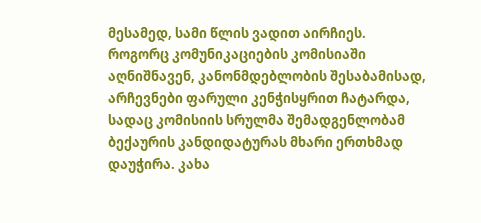მესამედ, სამი წლის ვადით აირჩიეს. როგორც კომუნიკაციების კომისიაში აღნიშნავენ, კანონმდებლობის შესაბამისად, არჩევნები ფარული კენჭისყრით ჩატარდა, სადაც კომისიის სრულმა შემადგენლობამ ბექაურის კანდიდატურას მხარი ერთხმად დაუჭირა. კახა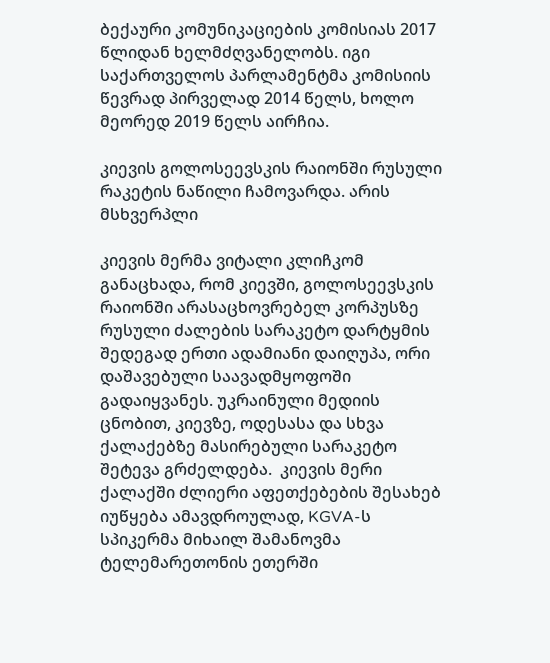ბექაური კომუნიკაციების კომისიას 2017 წლიდან ხელმძღვანელობს. იგი საქართველოს პარლამენტმა კომისიის წევრად პირველად 2014 წელს, ხოლო მეორედ 2019 წელს აირჩია.

კიევის გოლოსეევსკის რაიონში რუსული რაკეტის ნაწილი ჩამოვარდა. არის მსხვერპლი

კიევის მერმა ვიტალი კლიჩკომ განაცხადა, რომ კიევში, გოლოსეევსკის რაიონში არასაცხოვრებელ კორპუსზე რუსული ძალების სარაკეტო დარტყმის შედეგად ერთი ადამიანი დაიღუპა, ორი დაშავებული საავადმყოფოში გადაიყვანეს. უკრაინული მედიის ცნობით, კიევზე, ოდესასა და სხვა ქალაქებზე მასირებული სარაკეტო შეტევა გრძელდება.  კიევის მერი ქალაქში ძლიერი აფეთქებების შესახებ იუწყება ამავდროულად, KGVA-ს სპიკერმა მიხაილ შამანოვმა ტელემარეთონის ეთერში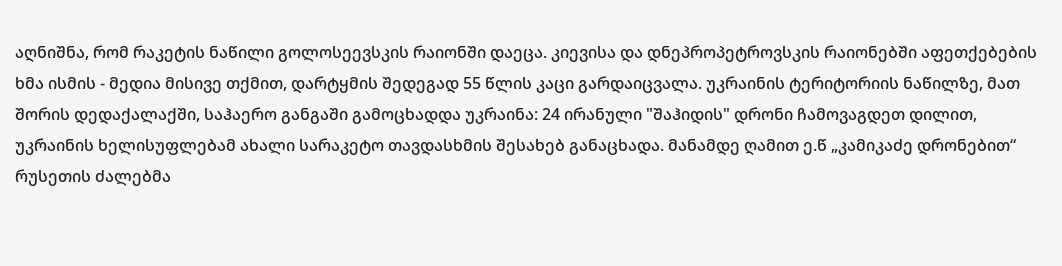აღნიშნა, რომ რაკეტის ნაწილი გოლოსეევსკის რაიონში დაეცა. კიევისა და დნეპროპეტროვსკის რაიონებში აფეთქებების ხმა ისმის - მედია მისივე თქმით, დარტყმის შედეგად 55 წლის კაცი გარდაიცვალა. უკრაინის ტერიტორიის ნაწილზე, მათ შორის დედაქალაქში, საჰაერო განგაში გამოცხადდა უკრაინა: 24 ირანული "შაჰიდის" დრონი ჩამოვაგდეთ დილით, უკრაინის ხელისუფლებამ ახალი სარაკეტო თავდასხმის შესახებ განაცხადა. მანამდე ღამით ე.წ „კამიკაძე დრონებით“ რუსეთის ძალებმა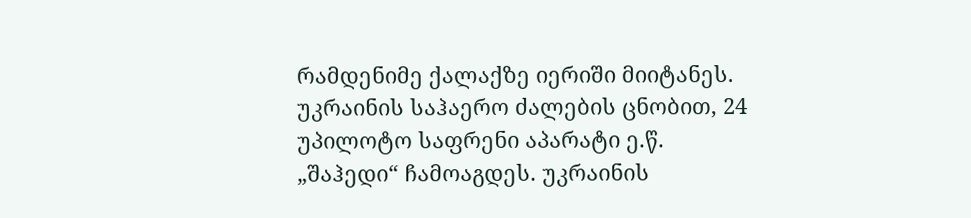რამდენიმე ქალაქზე იერიში მიიტანეს.  უკრაინის საჰაერო ძალების ცნობით, 24 უპილოტო საფრენი აპარატი ე.წ. „შაჰედი“ ჩამოაგდეს. უკრაინის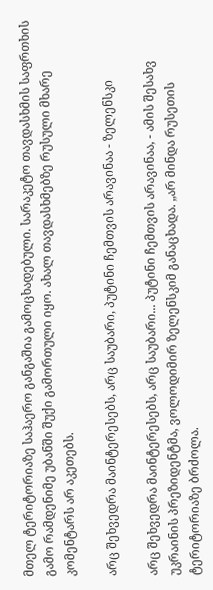მთელ ტერიტორიაზე საჰაერო განგაშია გამოცხადებული. სარაკეტო თავდასხმის საფრთხის გამო რამდენიმე უბანში შუქი გამორთული იყო. ახალ თავდასხმებზე რუსული მხარე კომენტარს არ აკეთებს.

არც შეხვედრა მაინტერესებს, არც საუბარი, პუტინი ჩემთვის არავინაა - ზელენსკი

არც შეხვედრა მაინტერესებს, არც საუბარი... პუტინი ჩემთვის არავინაა, - ამის შესახვ უკრაინის პრეზიდენტმა, ვოლოდიმირ ზელენსკიმ განაცხადა. „არ მინდა რუსეთის ტერიტორიაზე ბრძოლა.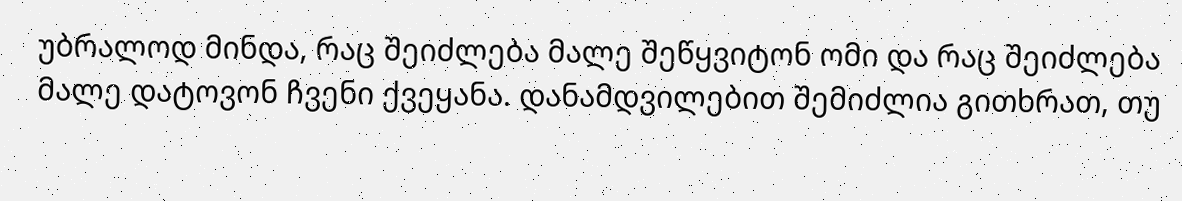უბრალოდ მინდა, რაც შეიძლება მალე შეწყვიტონ ომი და რაც შეიძლება მალე დატოვონ ჩვენი ქვეყანა. დანამდვილებით შემიძლია გითხრათ, თუ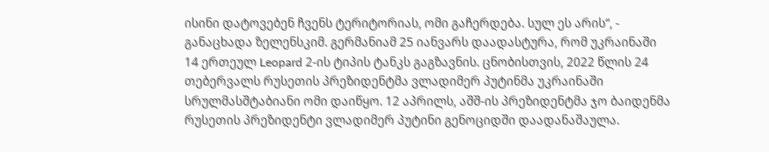ისინი დატოვებენ ჩვენს ტერიტორიას, ომი გაჩერდება. სულ ეს არის“, - განაცხადა ზელენსკიმ. გერმანიამ 25 იანვარს დაადასტურა, რომ უკრაინაში 14 ერთეულ Leopard 2-ის ტიპის ტანკს გაგზავნის. ცნობისთვის, 2022 წლის 24 თებერვალს რუსეთის პრეზიდენტმა ვლადიმერ პუტინმა უკრაინაში სრულმასშტაბიანი ომი დაიწყო. 12 აპრილს, აშშ-ის პრეზიდენტმა ჯო ბაიდენმა რუსეთის პრეზიდენტი ვლადიმერ პუტინი გენოციდში დაადანაშაულა.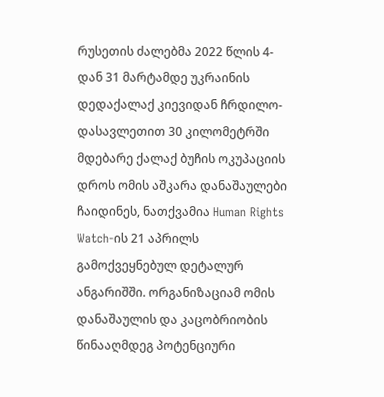რუსეთის ძალებმა 2022 წლის 4-დან 31 მარტამდე უკრაინის დედაქალაქ კიევიდან ჩრდილო-დასავლეთით 30 კილომეტრში მდებარე ქალაქ ბუჩის ოკუპაციის დროს ომის აშკარა დანაშაულები ჩაიდინეს, ნათქვამია Human Rights Watch-ის 21 აპრილს გამოქვეყნებულ დეტალურ ანგარიშში. ორგანიზაციამ ომის დანაშაულის და კაცობრიობის წინააღმდეგ პოტენციური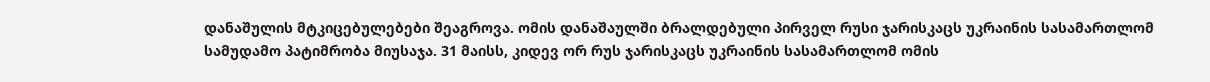დანაშულის მტკიცებულებები შეაგროვა. ომის დანაშაულში ბრალდებული პირველ რუსი ჯარისკაცს უკრაინის სასამართლომ სამუდამო პატიმრობა მიუსაჯა. 31 მაისს, კიდევ ორ რუს ჯარისკაცს უკრაინის სასამართლომ ომის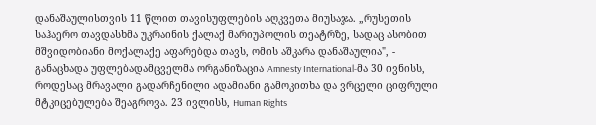დანაშაულისთვის 11 წლით თავისუფლების აღკვეთა მიუსაჯა. „რუსეთის საჰაერო თავდასხმა უკრაინის ქალაქ მარიუპოლის თეატრზე, სადაც ასობით მშვიდობიანი მოქალაქე აფარებდა თავს, ომის აშკარა დანაშაულია", - განაცხადა უფლებადამცველმა ორგანიზაცია Amnesty International-მა 30 ივნისს, როდესაც მრავალი გადარჩენილი ადამიანი გამოკითხა და ვრცელი ციფრული მტკიცებულება შეაგროვა. 23 ივლისს, Human Rights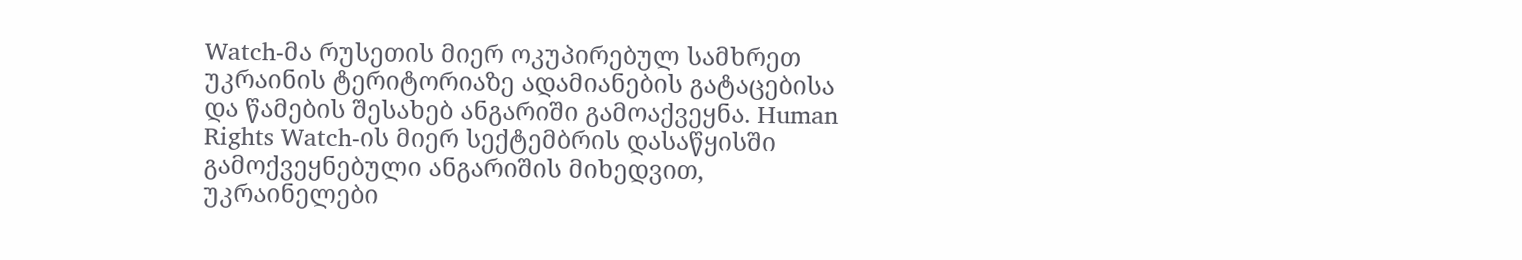Watch-მა რუსეთის მიერ ოკუპირებულ სამხრეთ უკრაინის ტერიტორიაზე ადამიანების გატაცებისა და წამების შესახებ ანგარიში გამოაქვეყნა. Human Rights Watch-ის მიერ სექტემბრის დასაწყისში გამოქვეყნებული ანგარიშის მიხედვით, უკრაინელები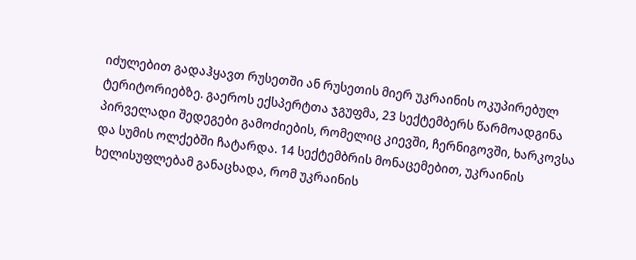იძულებით გადაჰყავთ რუსეთში ან რუსეთის მიერ უკრაინის ოკუპირებულ ტერიტორიებზე. გაეროს ექსპერტთა ჯგუფმა, 23 სექტემბერს წარმოადგინა პირველადი შედეგები გამოძიების, რომელიც კიევში, ჩერნიგოვში, ხარკოვსა და სუმის ოლქებში ჩატარდა. 14 სექტემბრის მონაცემებით, უკრაინის ხელისუფლებამ განაცხადა, რომ უკრაინის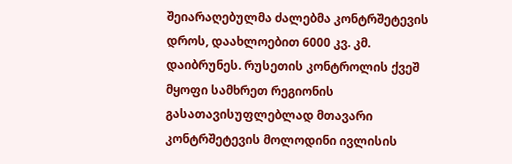შეიარაღებულმა ძალებმა კონტრშეტევის დროს, დაახლოებით 6000 კვ. კმ. დაიბრუნეს. რუსეთის კონტროლის ქვეშ მყოფი სამხრეთ რეგიონის გასათავისუფლებლად მთავარი კონტრშეტევის მოლოდინი ივლისის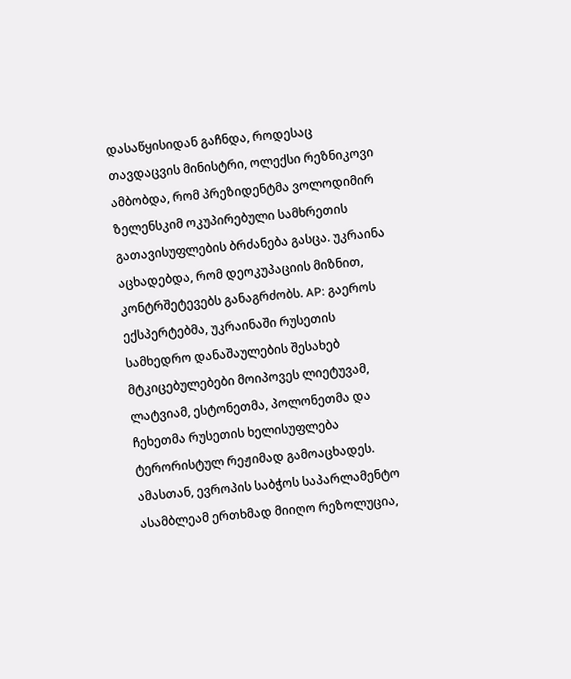დასაწყისიდან გაჩნდა, როდესაც თავდაცვის მინისტრი, ოლექსი რეზნიკოვი ამბობდა, რომ პრეზიდენტმა ვოლოდიმირ ზელენსკიმ ოკუპირებული სამხრეთის გათავისუფლების ბრძანება გასცა. უკრაინა აცხადებდა, რომ დეოკუპაციის მიზნით, კონტრშეტევებს განაგრძობს. AP: გაეროს ექსპერტებმა, უკრაინაში რუსეთის სამხედრო დანაშაულების შესახებ მტკიცებულებები მოიპოვეს ლიეტუვამ, ლატვიამ, ესტონეთმა, პოლონეთმა და ჩეხეთმა რუსეთის ხელისუფლება ტერორისტულ რეჟიმად გამოაცხადეს. ამასთან, ევროპის საბჭოს საპარლამენტო ასამბლეამ ერთხმად მიიღო რეზოლუცია,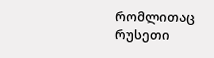რომლითაც რუსეთი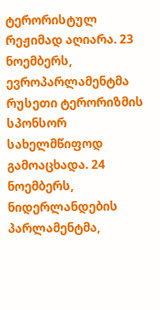ტერორისტულ რეჟიმად აღიარა. 23 ნოემბერს, ევროპარლამენტმა რუსეთი ტერორიზმის სპონსორ სახელმწიფოდ გამოაცხადა. 24 ნოემბერს, ნიდერლანდების პარლამენტმა,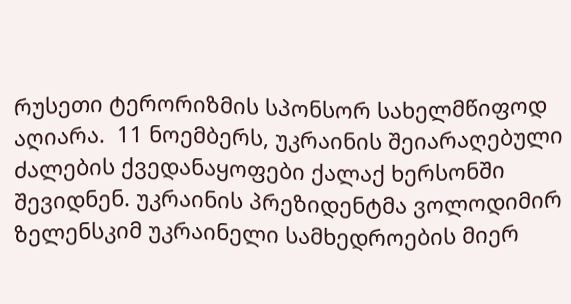რუსეთი ტერორიზმის სპონსორ სახელმწიფოდ აღიარა.  11 ნოემბერს, უკრაინის შეიარაღებული ძალების ქვედანაყოფები ქალაქ ხერსონში შევიდნენ. უკრაინის პრეზიდენტმა ვოლოდიმირ ზელენსკიმ უკრაინელი სამხედროების მიერ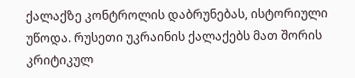ქალაქზე კონტროლის დაბრუნებას, ისტორიული უწოდა. რუსეთი უკრაინის ქალაქებს მათ შორის კრიტიკულ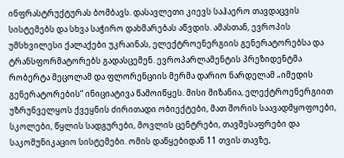ინფრასტრუქტურას ბომბავს. დასავლეთი კიევს საჰაერო თავდაცვის სისტემებს და სხვა საჭირო დახმარებას აწვდის. ამასთან, ევროპის უმსხვილესი ქალაქები უკრაინას, ელექტროენერგიის გენერატორებსა და ტრანსფორმატორებს გადასცემენ. ევროპარლამენტის პრეზიდენტმა რობერტა მეცოლამ და ფლორენციის მერმა დარიო ნარდელამ „იმედის გენერატორების“ ინიციატივა წამოიწყეს. მისი მიზანია, ელექტროენერგიით უზრუნველყოს ქვეყნის ძირითადი ობიექტები, მათ შორის საავადმყოფოები, სკოლები, წყლის სადგურები, მოვლის ცენტრები, თავშესაფრები და საკომუნიკაციო სისტემები. ომის დაწყებიდან 11 თვის თავზე,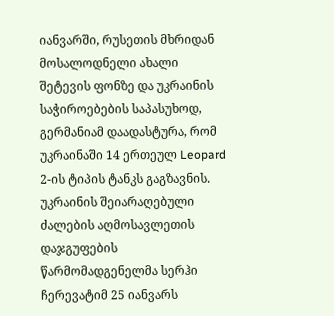იანვარში, რუსეთის მხრიდან მოსალოდნელი ახალი შეტევის ფონზე და უკრაინის საჭიროებების საპასუხოდ, გერმანიამ დაადასტურა, რომ უკრაინაში 14 ერთეულ Leopard 2-ის ტიპის ტანკს გაგზავნის. უკრაინის შეიარაღებული ძალების აღმოსავლეთის დაჯგუფების წარმომადგენელმა სერჰი ჩერევატიმ 25 იანვარს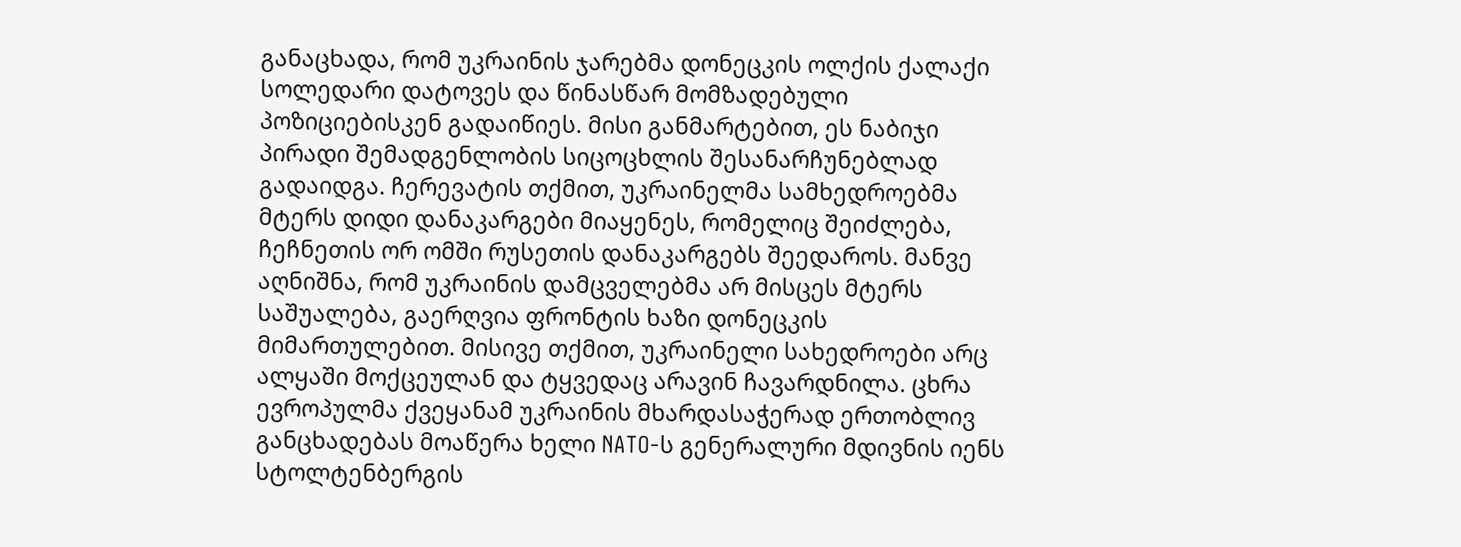განაცხადა, რომ უკრაინის ჯარებმა დონეცკის ოლქის ქალაქი სოლედარი დატოვეს და წინასწარ მომზადებული პოზიციებისკენ გადაიწიეს. მისი განმარტებით, ეს ნაბიჯი პირადი შემადგენლობის სიცოცხლის შესანარჩუნებლად გადაიდგა. ჩერევატის თქმით, უკრაინელმა სამხედროებმა მტერს დიდი დანაკარგები მიაყენეს, რომელიც შეიძლება, ჩეჩნეთის ორ ომში რუსეთის დანაკარგებს შეედაროს. მანვე აღნიშნა, რომ უკრაინის დამცველებმა არ მისცეს მტერს საშუალება, გაერღვია ფრონტის ხაზი დონეცკის მიმართულებით. მისივე თქმით, უკრაინელი სახედროები არც ალყაში მოქცეულან და ტყვედაც არავინ ჩავარდნილა. ცხრა ევროპულმა ქვეყანამ უკრაინის მხარდასაჭერად ერთობლივ განცხადებას მოაწერა ხელი NATO-ს გენერალური მდივნის იენს სტოლტენბერგის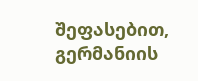შეფასებით, გერმანიის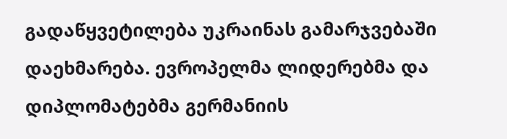გადაწყვეტილება უკრაინას გამარჯვებაში დაეხმარება. ევროპელმა ლიდერებმა და დიპლომატებმა გერმანიის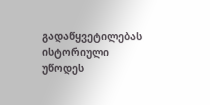გადაწყვეტილებას ისტორიული უწოდეს